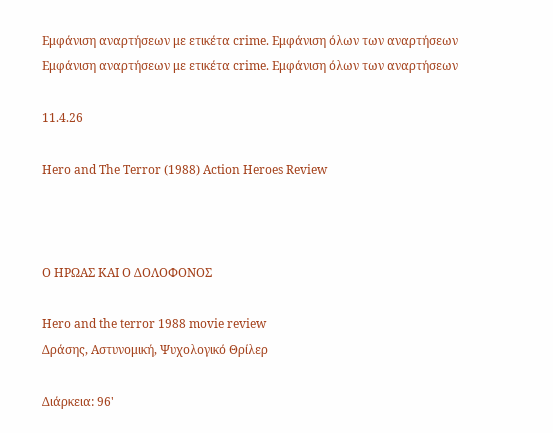Εμφάνιση αναρτήσεων με ετικέτα crime. Εμφάνιση όλων των αναρτήσεων
Εμφάνιση αναρτήσεων με ετικέτα crime. Εμφάνιση όλων των αναρτήσεων

11.4.26

Hero and The Terror (1988) Action Heroes Review



Ο ΗΡΩΑΣ ΚΑΙ Ο ΔΟΛΟΦΟΝΟΣ

Hero and the terror 1988 movie review
Δράσης, Αστυνομική, Ψυχολογικό Θρίλερ

Διάρκεια: 96'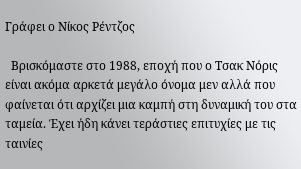Γράφει ο Νίκος Ρέντζος

  Βρισκόμαστε στο 1988, εποχή που ο Τσακ Νόρις είναι ακόμα αρκετά μεγάλο όνομα μεν αλλά που φαίνεται ότι αρχίζει μια καμπή στη δυναμική του στα ταμεία. Έχει ήδη κάνει τεράστιες επιτυχίες με τις ταινίες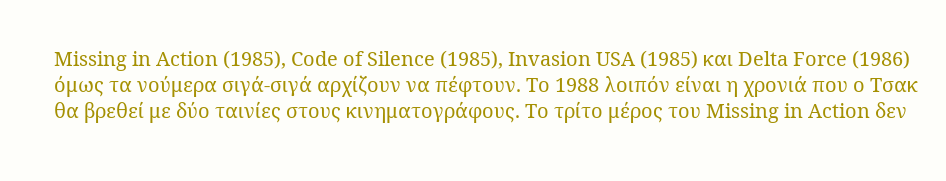Missing in Action (1985), Code of Silence (1985), Invasion USA (1985) και Delta Force (1986) όμως τα νούμερα σιγά-σιγά αρχίζουν να πέφτουν. Το 1988 λοιπόν είναι η χρονιά που ο Τσακ θα βρεθεί με δύο ταινίες στους κινηματογράφους. Το τρίτο μέρος του Missing in Action δεν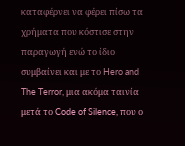καταφέρνει να φέρει πίσω τα χρήματα που κόστισε στην παραγωγή ενώ το ίδιο συμβαίνει και με το Hero and The Terror, μια ακόμα ταινία μετά το Code of Silence, που ο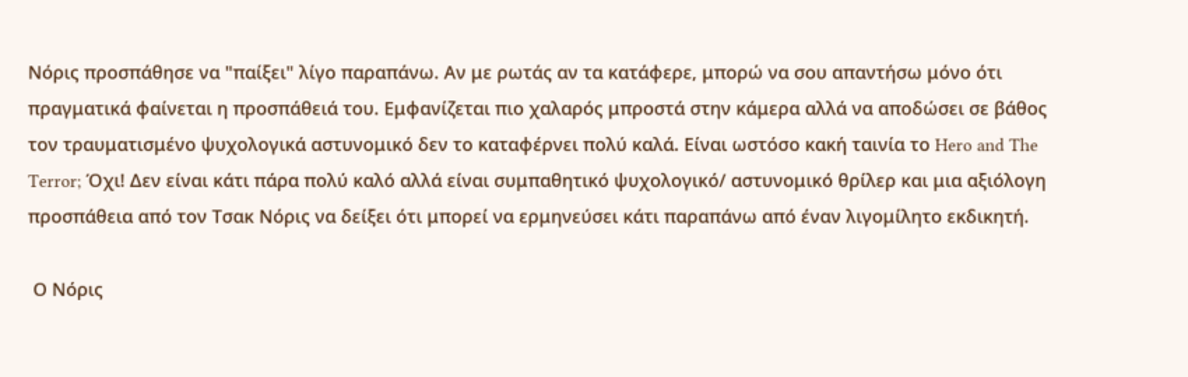Νόρις προσπάθησε να "παίξει" λίγο παραπάνω. Αν με ρωτάς αν τα κατάφερε, μπορώ να σου απαντήσω μόνο ότι πραγματικά φαίνεται η προσπάθειά του. Εμφανίζεται πιο χαλαρός μπροστά στην κάμερα αλλά να αποδώσει σε βάθος τον τραυματισμένο ψυχολογικά αστυνομικό δεν το καταφέρνει πολύ καλά. Είναι ωστόσο κακή ταινία το Hero and The Terror; Όχι! Δεν είναι κάτι πάρα πολύ καλό αλλά είναι συμπαθητικό ψυχολογικό/ αστυνομικό θρίλερ και μια αξιόλογη προσπάθεια από τον Τσακ Νόρις να δείξει ότι μπορεί να ερμηνεύσει κάτι παραπάνω από έναν λιγομίλητο εκδικητή.

 Ο Νόρις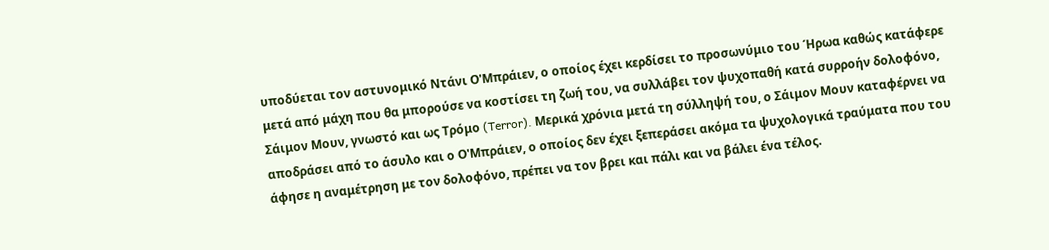υποδύεται τον αστυνομικό Ντάνι Ο'Μπράιεν, ο οποίος έχει κερδίσει το προσωνύμιο του Ήρωα καθώς κατάφερε μετά από μάχη που θα μπορούσε να κοστίσει τη ζωή του, να συλλάβει τον ψυχοπαθή κατά συρροήν δολοφόνο, Σάιμον Μουν, γνωστό και ως Τρόμο (Terror). Μερικά χρόνια μετά τη σύλληψή του, ο Σάιμον Μουν καταφέρνει να αποδράσει από το άσυλο και ο Ο'Μπράιεν, ο οποίος δεν έχει ξεπεράσει ακόμα τα ψυχολογικά τραύματα που του άφησε η αναμέτρηση με τον δολοφόνο, πρέπει να τον βρει και πάλι και να βάλει ένα τέλος.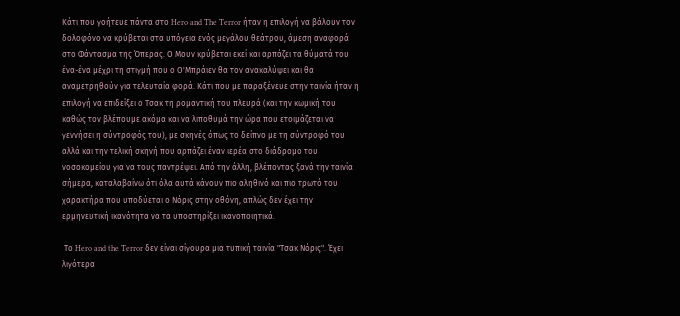Κάτι που γοήτευε πάντα στο Hero and The Terror ήταν η επιλογή να βάλουν τον δολοφόνο να κρύβεται στα υπόγεια ενός μεγάλου θεάτρου, άμεση αναφορά στο Φάντασμα της Όπερας. Ο Μουν κρύβεται εκεί και αρπάζει τα θύματά του ένα-ένα μέχρι τη στιγμή που ο Ο'Μπράιεν θα τον ανακαλύψει και θα αναμετρηθούν για τελευταία φορά. Κάτι που με παραξένευε στην ταινία ήταν η επιλογή να επιδείξει ο Τσακ τη ρομαντική του πλευρά (και την κωμική του καθώς τον βλέπουμε ακόμα και να λιποθυμά την ώρα που ετοιμάζεται να γεννήσει η σύντροφός του), με σκηνές όπως το δείπνο με τη σύντροφό του αλλά και την τελική σκηνή που αρπάζει έναν ιερέα στο διάδρομο του νοσοκομείου για να τους παντρέψει. Από την άλλη, βλέποντας ξανά την ταινία σήμερα, καταλαβαίνω ότι όλα αυτά κάνουν πιο αληθινό και πιο τρωτό του χαρακτήρα που υποδύεται ο Νόρις στην οθόνη, απλώς δεν έχει την ερμηνευτική ικανότητα να τα υποστηρίξει ικανοποιητικά.

 Το Hero and the Terror δεν είναι σίγουρα μια τυπική ταινία "Τσακ Νόρις". Έχει λιγότερα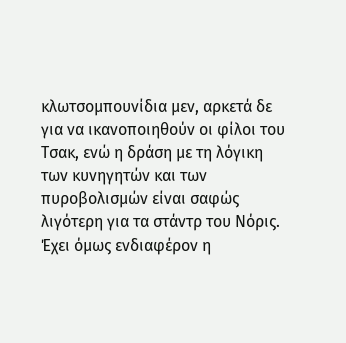κλωτσομπουνίδια μεν, αρκετά δε για να ικανοποιηθούν οι φίλοι του Τσακ, ενώ η δράση με τη λόγικη των κυνηγητών και των πυροβολισμών είναι σαφώς λιγότερη για τα στάντρ του Νόρις. Έχει όμως ενδιαφέρον η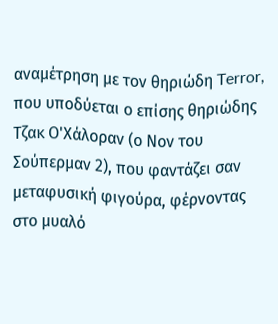αναμέτρηση με τον θηριώδη Terror, που υποδύεται ο επίσης θηριώδης Τζακ Ο'Χάλοραν (ο Νον του Σούπερμαν 2), που φαντάζει σαν μεταφυσική φιγούρα, φέρνοντας στο μυαλό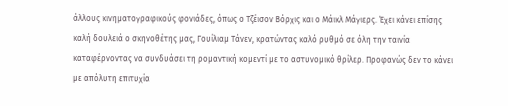άλλους κινηματογραφικούς φονιάδες, όπως ο Τζέισον Βόρχις και ο Μάικλ Μάγιερς. Έχει κάνει επίσης καλή δουλειά ο σκηνοθέτης μας, Γουίλιαμ Τάνεν, κρατώντας καλό ρυθμό σε όλη την ταινία καταφέρνοντας να συνδυάσει τη ρομαντική κομεντί με το αστυνομικό θρίλερ. Προφανώς δεν το κάνει με απόλυτη επιτυχία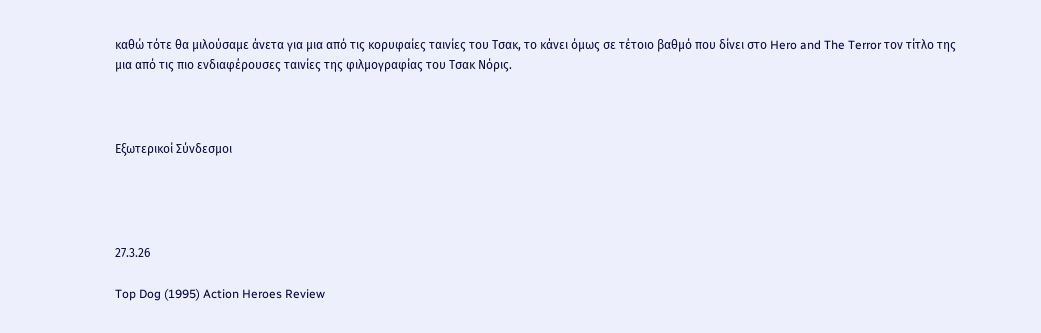καθώ τότε θα μιλούσαμε άνετα για μια από τις κορυφαίες ταινίες του Τσακ, το κάνει όμως σε τέτοιο βαθμό που δίνει στο Hero and The Terror τον τίτλο της μια από τις πιο ενδιαφέρουσες ταινίες της φιλμογραφίας του Τσακ Νόρις.



Εξωτερικοί Σύνδεσμοι




27.3.26

Top Dog (1995) Action Heroes Review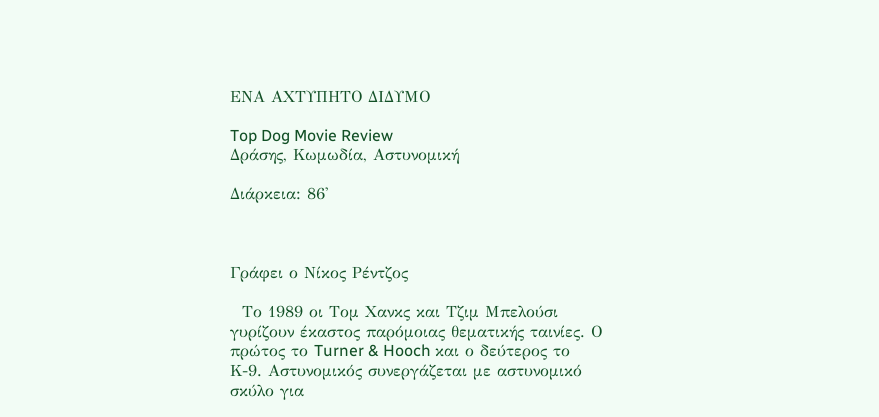ΕΝΑ ΑΧΤΥΠΗΤΟ ΔΙΔΥΜΟ

Top Dog Movie Review
Δράσης, Κωμωδία, Αστυνομική

Διάρκεια: 86'



Γράφει ο Νίκος Ρέντζος

  Το 1989 οι Τομ Χανκς και Τζιμ Μπελούσι γυρίζουν έκαστος παρόμοιας θεματικής ταινίες. Ο πρώτος το Turner & Hooch και ο δεύτερος το Κ-9. Αστυνομικός συνεργάζεται με αστυνομικό σκύλο για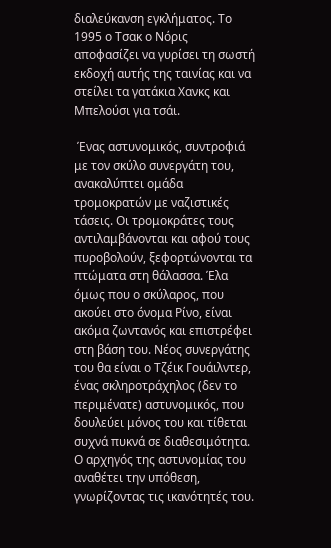διαλεύκανση εγκλήματος. Το 1995 ο Τσακ ο Νόρις αποφασίζει να γυρίσει τη σωστή εκδοχή αυτής της ταινίας και να στείλει τα γατάκια Χανκς και Μπελούσι για τσάι.

 Ένας αστυνομικός, συντροφιά με τον σκύλο συνεργάτη του, ανακαλύπτει ομάδα τρομοκρατών με ναζιστικές τάσεις. Οι τρομοκράτες τους αντιλαμβάνονται και αφού τους πυροβολούν, ξεφορτώνονται τα πτώματα στη θάλασσα. Έλα όμως που ο σκύλαρος, που ακούει στο όνομα Ρίνο, είναι ακόμα ζωντανός και επιστρέφει στη βάση του. Νέος συνεργάτης του θα είναι ο Τζέικ Γουάιλντερ, ένας σκληροτράχηλος (δεν το περιμένατε) αστυνομικός, που δουλεύει μόνος του και τίθεται συχνά πυκνά σε διαθεσιμότητα. Ο αρχηγός της αστυνομίας του αναθέτει την υπόθεση, γνωρίζοντας τις ικανότητές του.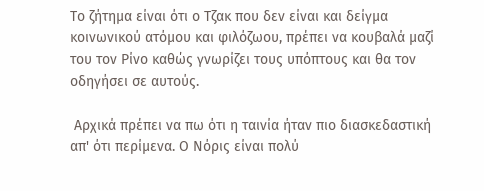Το ζήτημα είναι ότι ο Τζακ που δεν είναι και δείγμα κοινωνικού ατόμου και φιλόζωου, πρέπει να κουβαλά μαζί του τον Ρίνο καθώς γνωρίζει τους υπόπτους και θα τον οδηγήσει σε αυτούς.

 Αρχικά πρέπει να πω ότι η ταινία ήταν πιο διασκεδαστική απ' ότι περίμενα. Ο Νόρις είναι πολύ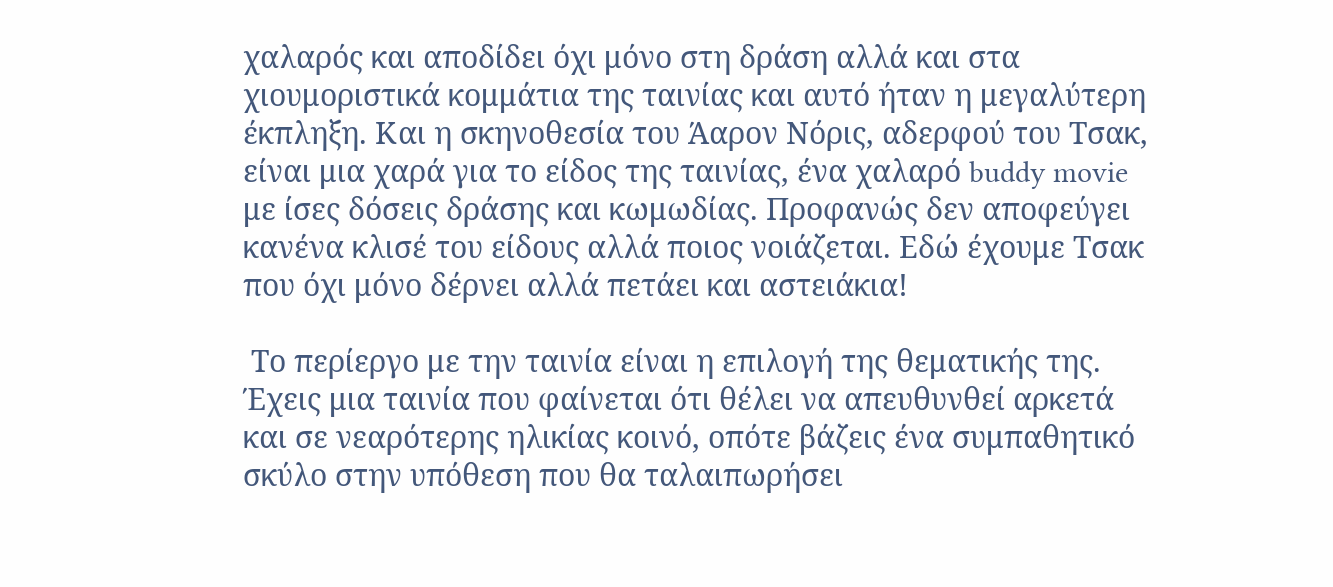χαλαρός και αποδίδει όχι μόνο στη δράση αλλά και στα χιουμοριστικά κομμάτια της ταινίας και αυτό ήταν η μεγαλύτερη έκπληξη. Και η σκηνοθεσία του Άαρον Νόρις, αδερφού του Τσακ, είναι μια χαρά για το είδος της ταινίας, ένα χαλαρό buddy movie με ίσες δόσεις δράσης και κωμωδίας. Προφανώς δεν αποφεύγει κανένα κλισέ του είδους αλλά ποιος νοιάζεται. Εδώ έχουμε Τσακ που όχι μόνο δέρνει αλλά πετάει και αστειάκια!

 Το περίεργο με την ταινία είναι η επιλογή της θεματικής της. Έχεις μια ταινία που φαίνεται ότι θέλει να απευθυνθεί αρκετά και σε νεαρότερης ηλικίας κοινό, οπότε βάζεις ένα συμπαθητικό σκύλο στην υπόθεση που θα ταλαιπωρήσει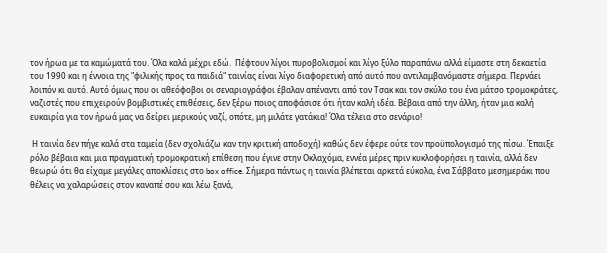τον ήρωα με τα καμώματά του. Όλα καλά μέχρι εδώ.  Πέφτουν λίγοι πυροβολισμοί και λίγο ξύλο παραπάνω αλλά είμαστε στη δεκαετία του 1990 και η έννοια της "φιλικής προς τα παιδιά" ταινίας είναι λίγο διαφορετική από αυτό που αντιλαμβανόμαστε σήμερα. Περνάει λοιπόν κι αυτό. Αυτό όμως που οι αθεόφοβοι οι σεναριογράφοι έβαλαν απέναντι από τον Τσακ και τον σκύλο του ένα μάτσο τρομοκράτες, ναζιστές που επιχειρούν βομβιστικές επιθέσεις, δεν ξέρω ποιος αποφάσισε ότι ήταν καλή ιδέα. Βέβαια από την άλλη, ήταν μια καλή ευκαιρία για τον ήρωά μας να δείρει μερικούς ναζί, οπότε, μη μιλάτε γατάκια! Όλα τέλεια στο σενάριο!

 Η ταινία δεν πήγε καλά στα ταμεία (δεν σχολιάζω καν την κριτική αποδοχή) καθώς δεν έφερε ούτε τον προϋπολογισμό της πίσω. Έπαιξε ρόλο βέβαια και μια πραγματική τρομοκρατική επίθεση που έγινε στην Οκλαχόμα, εννέα μέρες πριν κυκλοφορήσει η ταινία, αλλά δεν θεωρώ ότι θα είχαμε μεγάλες αποκλίσεις στο box office. Σήμερα πάντως η ταινία βλέπεται αρκετά εύκολα, ένα Σάββατο μεσημεράκι που θέλεις να χαλαρώσεις στον καναπέ σου και λέω ξανά,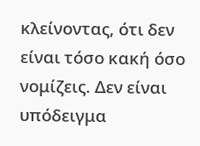κλείνοντας, ότι δεν είναι τόσο κακή όσο νομίζεις. Δεν είναι υπόδειγμα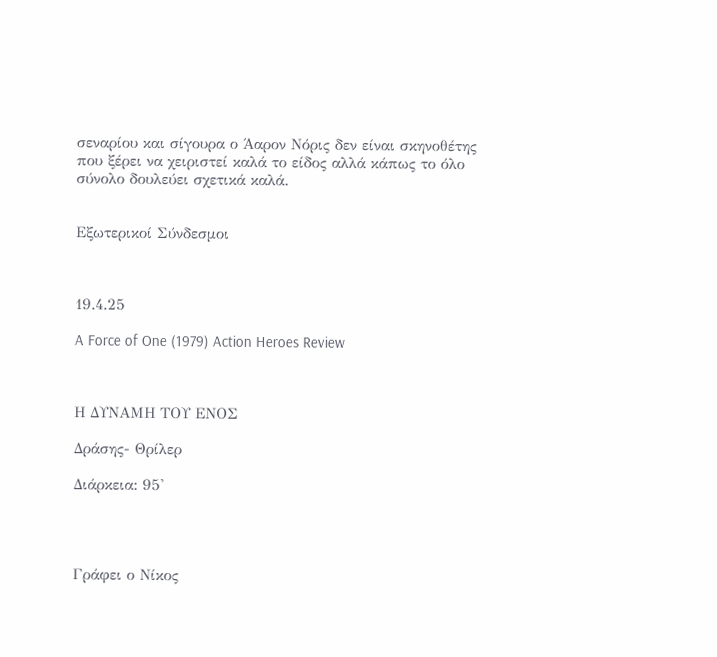σεναρίου και σίγουρα ο Άαρον Νόρις δεν είναι σκηνοθέτης που ξέρει να χειριστεί καλά το είδος αλλά κάπως το όλο σύνολο δουλεύει σχετικά καλά.


Εξωτερικοί Σύνδεσμοι



19.4.25

A Force of One (1979) Action Heroes Review



Η ΔΥΝΑΜΗ ΤΟΥ ΕΝΟΣ

Δράσης- Θρίλερ

Διάρκεια: 95'




Γράφει ο Νίκος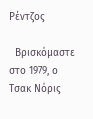Ρέντζος

  Βρισκόμαστε στο 1979, ο Τσακ Νόρις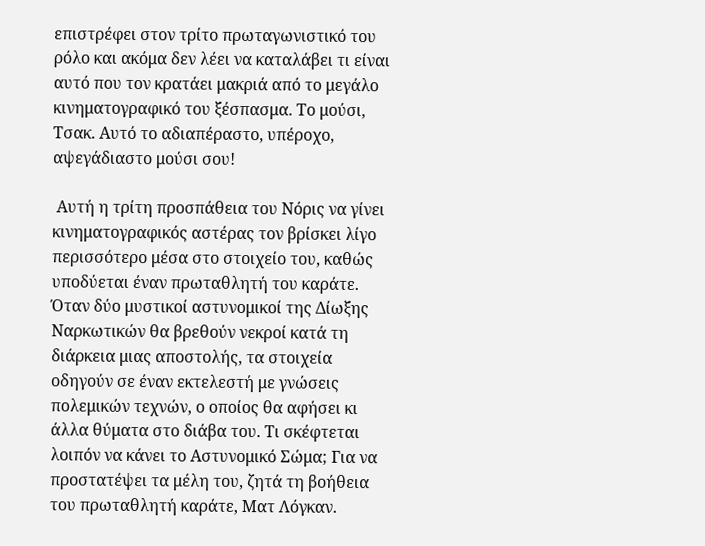επιστρέφει στον τρίτο πρωταγωνιστικό του ρόλο και ακόμα δεν λέει να καταλάβει τι είναι αυτό που τον κρατάει μακριά από το μεγάλο κινηματογραφικό του ξέσπασμα. Το μούσι, Τσακ. Αυτό το αδιαπέραστο, υπέροχο, αψεγάδιαστο μούσι σου!

 Αυτή η τρίτη προσπάθεια του Νόρις να γίνει κινηματογραφικός αστέρας τον βρίσκει λίγο περισσότερο μέσα στο στοιχείο του, καθώς υποδύεται έναν πρωταθλητή του καράτε. Όταν δύο μυστικοί αστυνομικοί της Δίωξης Ναρκωτικών θα βρεθούν νεκροί κατά τη διάρκεια μιας αποστολής, τα στοιχεία οδηγούν σε έναν εκτελεστή με γνώσεις πολεμικών τεχνών, ο οποίος θα αφήσει κι άλλα θύματα στο διάβα του. Τι σκέφτεται λοιπόν να κάνει το Αστυνομικό Σώμα; Για να προστατέψει τα μέλη του, ζητά τη βοήθεια του πρωταθλητή καράτε, Ματ Λόγκαν.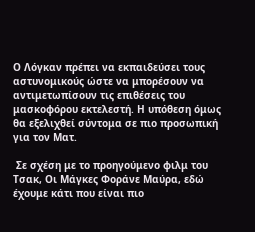Ο Λόγκαν πρέπει να εκπαιδεύσει τους αστυνομικούς ώστε να μπορέσουν να αντιμετωπίσουν τις επιθέσεις του μασκοφόρου εκτελεστή. Η υπόθεση όμως θα εξελιχθεί σύντομα σε πιο προσωπική για τον Ματ.

 Σε σχέση με το προηγούμενο φιλμ του Τσακ, Οι Μάγκες Φοράνε Μαύρα, εδώ έχουμε κάτι που είναι πιο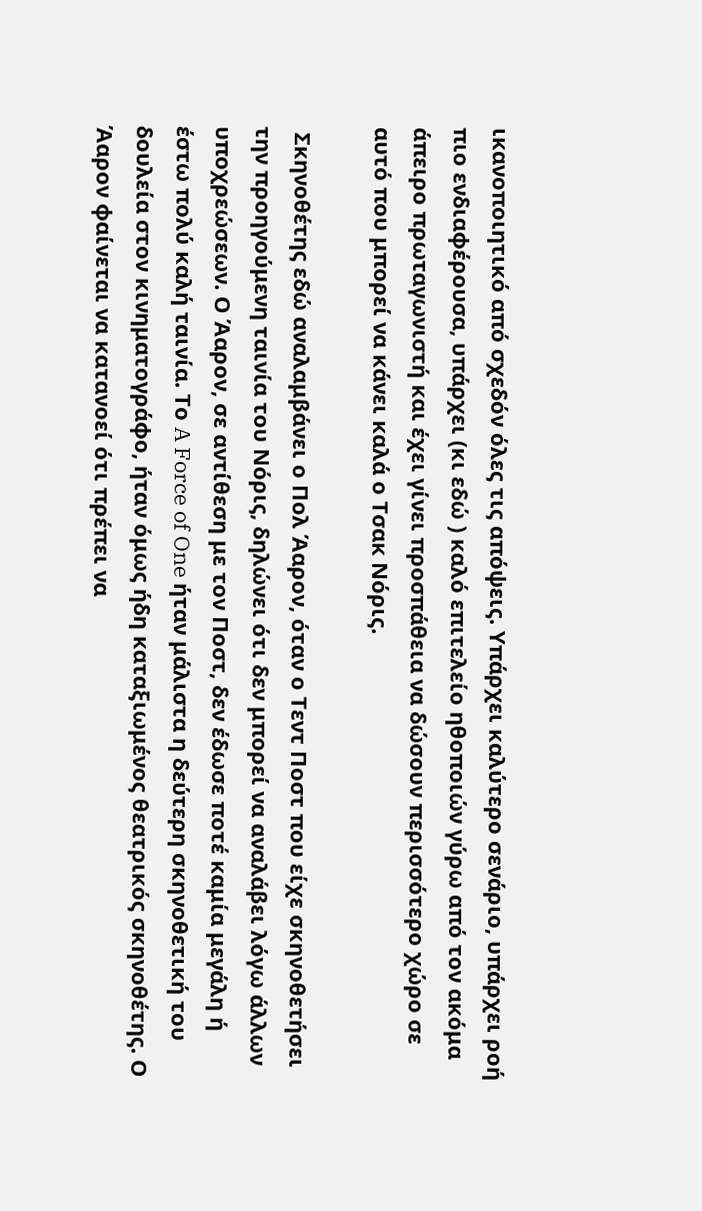ικανοποιητικό από σχεδόν όλες τις απόψεις. Υπάρχει καλύτερο σενάριο, υπάρχει ροή πιο ενδιαφέρουσα, υπάρχει (κι εδώ ) καλό επιτελείο ηθοποιών γύρω από τον ακόμα άπειρο πρωταγωνιστή και έχει γίνει προσπάθεια να δώσουν περισσότερο χώρο σε αυτό που μπορεί να κάνει καλά ο Τσακ Νόρις.

 Σκηνοθέτης εδώ αναλαμβάνει ο Πολ Άαρον, όταν ο Τεντ Ποστ που είχε σκηνοθετήσει την προηγούμενη ταινία του Νόρις, δηλώνει ότι δεν μπορεί να αναλάβει λόγω άλλων υποχρεώσεων. Ο Άαρον, σε αντίθεση με τον Ποστ, δεν έδωσε ποτέ καμία μεγάλη ή έστω πολύ καλή ταινία. Το A Force of One ήταν μάλιστα η δεύτερη σκηνοθετική του δουλεία στον κινηματογράφο, ήταν όμως ήδη καταξιωμένος θεατρικός σκηνοθέτης. Ο Άαρον φαίνεται να κατανοεί ότι πρέπει να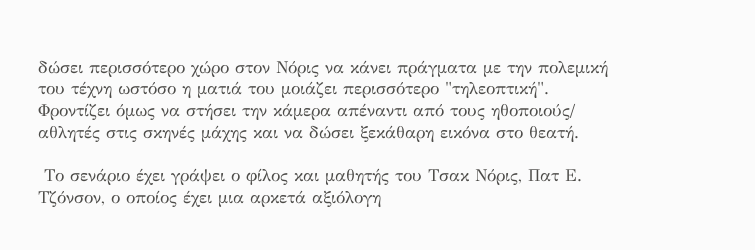δώσει περισσότερο χώρο στον Νόρις να κάνει πράγματα με την πολεμική του τέχνη ωστόσο η ματιά του μοιάζει περισσότερο "τηλεοπτική". Φροντίζει όμως να στήσει την κάμερα απέναντι από τους ηθοποιούς/ αθλητές στις σκηνές μάχης και να δώσει ξεκάθαρη εικόνα στο θεατή.

 Το σενάριο έχει γράψει ο φίλος και μαθητής του Τσακ Νόρις, Πατ Ε. Τζόνσον, ο οποίος έχει μια αρκετά αξιόλογη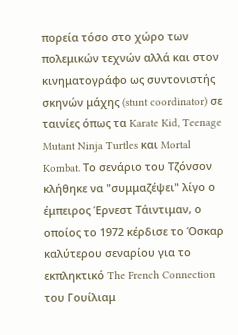πορεία τόσο στο χώρο των πολεμικών τεχνών αλλά και στον κινηματογράφο ως συντονιστής σκηνών μάχης (stunt coordinator) σε ταινίες όπως τα Karate Kid, Teenage Mutant Ninja Turtles και Mortal Kombat. Το σενάριο του Τζόνσον κλήθηκε να "συμμαζέψει" λίγο ο έμπειρος Έρνεστ Τάιντιμαν, ο οποίος το 1972 κέρδισε το Όσκαρ καλύτερου σεναρίου για το εκπληκτικό The French Connection του Γουίλιαμ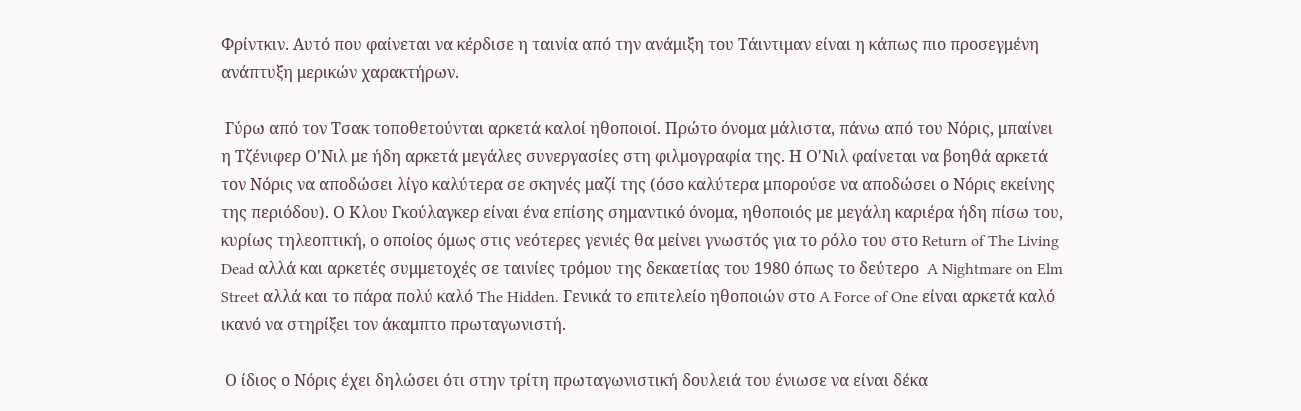Φρίντκιν. Αυτό που φαίνεται να κέρδισε η ταινία από την ανάμιξη του Τάιντιμαν είναι η κάπως πιο προσεγμένη ανάπτυξη μερικών χαρακτήρων.

 Γύρω από τον Τσακ τοποθετούνται αρκετά καλοί ηθοποιοί. Πρώτο όνομα μάλιστα, πάνω από του Νόρις, μπαίνει η Τζένιφερ Ο'Νιλ με ήδη αρκετά μεγάλες συνεργασίες στη φιλμογραφία της. Η Ο'Νιλ φαίνεται να βοηθά αρκετά τον Νόρις να αποδώσει λίγο καλύτερα σε σκηνές μαζί της (όσο καλύτερα μπορούσε να αποδώσει ο Νόρις εκείνης της περιόδου). Ο Κλου Γκούλαγκερ είναι ένα επίσης σημαντικό όνομα, ηθοποιός με μεγάλη καριέρα ήδη πίσω του, κυρίως τηλεοπτική, ο οποίος όμως στις νεότερες γενιές θα μείνει γνωστός για το ρόλο του στο Return of The Living Dead αλλά και αρκετές συμμετοχές σε ταινίες τρόμου της δεκαετίας του 1980 όπως το δεύτερο  A Nightmare on Elm Street αλλά και το πάρα πολύ καλό The Hidden. Γενικά το επιτελείο ηθοποιών στο A Force of One είναι αρκετά καλό ικανό να στηρίξει τον άκαμπτο πρωταγωνιστή.

 Ο ίδιος ο Νόρις έχει δηλώσει ότι στην τρίτη πρωταγωνιστική δουλειά του ένιωσε να είναι δέκα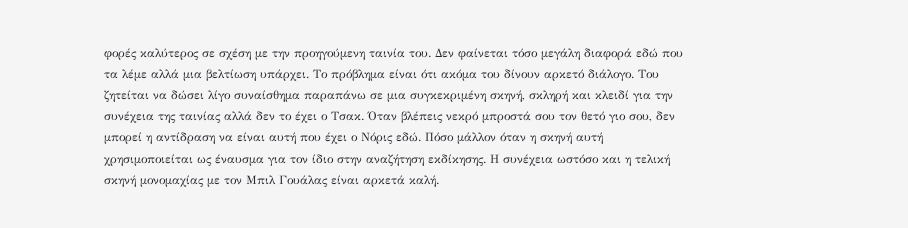φορές καλύτερος σε σχέση με την προηγούμενη ταινία του. Δεν φαίνεται τόσο μεγάλη διαφορά εδώ που τα λέμε αλλά μια βελτίωση υπάρχει. Το πρόβλημα είναι ότι ακόμα του δίνουν αρκετό διάλογο. Του ζητείται να δώσει λίγο συναίσθημα παραπάνω σε μια συγκεκριμένη σκηνή, σκληρή και κλειδί για την συνέχεια της ταινίας αλλά δεν το έχει ο Τσακ. Όταν βλέπεις νεκρό μπροστά σου τον θετό γιο σου, δεν μπορεί η αντίδραση να είναι αυτή που έχει ο Νόρις εδώ. Πόσο μάλλον όταν η σκηνή αυτή χρησιμοποιείται ως έναυσμα για τον ίδιο στην αναζήτηση εκδίκησης. Η συνέχεια ωστόσο και η τελική σκηνή μονομαχίας με τον Μπιλ Γουάλας είναι αρκετά καλή.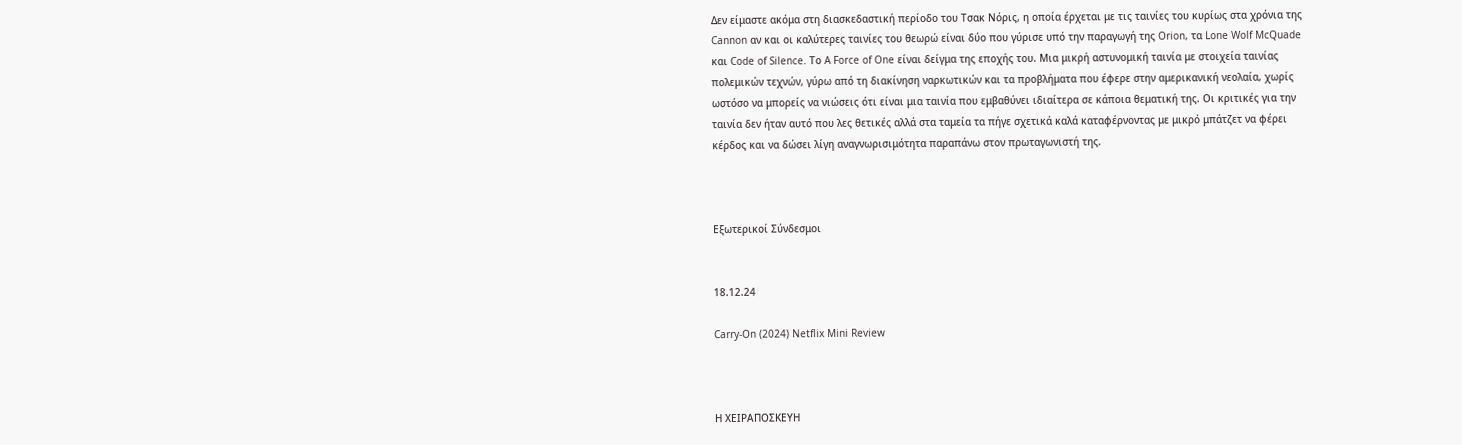Δεν είμαστε ακόμα στη διασκεδαστική περίοδο του Τσακ Νόρις, η οποία έρχεται με τις ταινίες του κυρίως στα χρόνια της Cannon αν και οι καλύτερες ταινίες του θεωρώ είναι δύο που γύρισε υπό την παραγωγή της Orion, τα Lone Wolf McQuade και Code of Silence. Το A Force of One είναι δείγμα της εποχής του. Μια μικρή αστυνομική ταινία με στοιχεία ταινίας πολεμικών τεχνών, γύρω από τη διακίνηση ναρκωτικών και τα προβλήματα που έφερε στην αμερικανική νεολαία, χωρίς ωστόσο να μπορείς να νιώσεις ότι είναι μια ταινία που εμβαθύνει ιδιαίτερα σε κάποια θεματική της. Οι κριτικές για την ταινία δεν ήταν αυτό που λες θετικές αλλά στα ταμεία τα πήγε σχετικά καλά καταφέρνοντας με μικρό μπάτζετ να φέρει κέρδος και να δώσει λίγη αναγνωρισιμότητα παραπάνω στον πρωταγωνιστή της.



Εξωτερικοί Σύνδεσμοι


18.12.24

Carry-On (2024) Netflix Mini Review



Η ΧΕΙΡΑΠΟΣΚΕΥΗ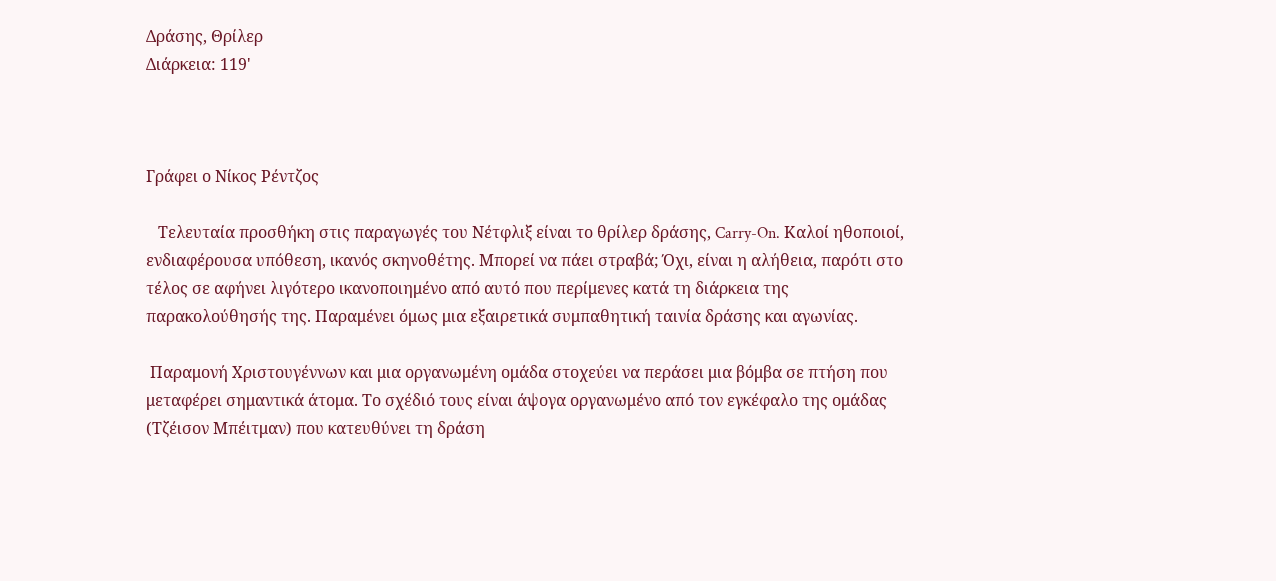Δράσης, Θρίλερ
Διάρκεια: 119'



Γράφει ο Νίκος Ρέντζος

   Τελευταία προσθήκη στις παραγωγές του Νέτφλιξ είναι το θρίλερ δράσης, Carry-On. Καλοί ηθοποιοί, ενδιαφέρουσα υπόθεση, ικανός σκηνοθέτης. Μπορεί να πάει στραβά; Όχι, είναι η αλήθεια, παρότι στο τέλος σε αφήνει λιγότερο ικανοποιημένο από αυτό που περίμενες κατά τη διάρκεια της παρακολούθησής της. Παραμένει όμως μια εξαιρετικά συμπαθητική ταινία δράσης και αγωνίας.

 Παραμονή Χριστουγέννων και μια οργανωμένη ομάδα στοχεύει να περάσει μια βόμβα σε πτήση που μεταφέρει σημαντικά άτομα. Το σχέδιό τους είναι άψογα οργανωμένο από τον εγκέφαλο της ομάδας (Τζέισον Μπέιτμαν) που κατευθύνει τη δράση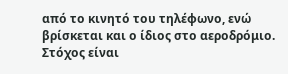από το κινητό του τηλέφωνο, ενώ βρίσκεται και ο ίδιος στο αεροδρόμιο. Στόχος είναι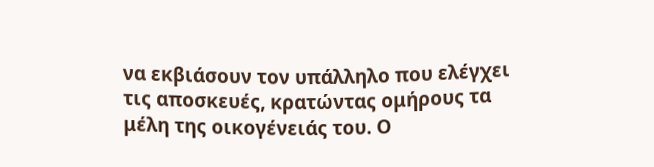να εκβιάσουν τον υπάλληλο που ελέγχει τις αποσκευές, κρατώντας ομήρους τα μέλη της οικογένειάς του. Ο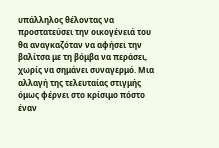υπάλληλος θέλοντας να προστατεύσει την οικογένειά του θα αναγκαζόταν να αφήσει την βαλίτσα με τη βόμβα να περάσει, χωρίς να σημάνει συναγερμό. Μια αλλαγή της τελευταίας στιγμής όμως φέρνει στο κρίσιμο πόστο έναν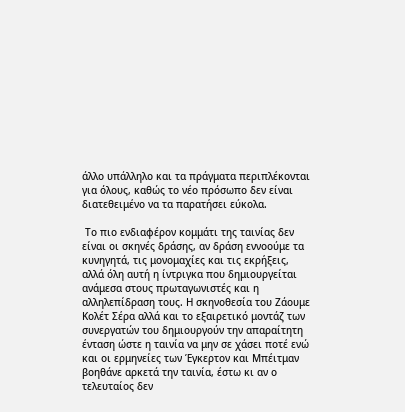άλλο υπάλληλο και τα πράγματα περιπλέκονται για όλους, καθώς το νέο πρόσωπο δεν είναι διατεθειμένο να τα παρατήσει εύκολα.

 Το πιο ενδιαφέρον κομμάτι της ταινίας δεν είναι οι σκηνές δράσης, αν δράση εννοούμε τα κυνηγητά, τις μονομαχίες και τις εκρήξεις, αλλά όλη αυτή η ίντριγκα που δημιουργείται ανάμεσα στους πρωταγωνιστές και η αλληλεπίδραση τους. Η σκηνοθεσία του Ζάουμε Κολέτ Σέρα αλλά και το εξαιρετικό μοντάζ των συνεργατών του δημιουργούν την απαραίτητη ένταση ώστε η ταινία να μην σε χάσει ποτέ ενώ και οι ερμηνείες των Έγκερτον και Μπέιτμαν βοηθάνε αρκετά την ταινία, έστω κι αν ο τελευταίος δεν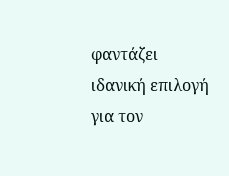φαντάζει ιδανική επιλογή για τον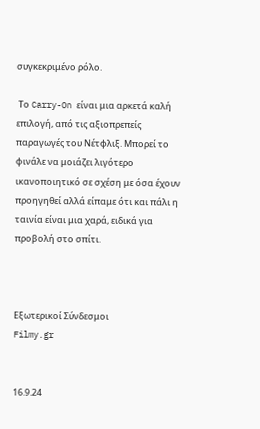συγκεκριμένο ρόλο.

 Το Carry-On είναι μια αρκετά καλή επιλογή, από τις αξιοπρεπείς παραγωγές του Νέτφλιξ. Μπορεί το φινάλε να μοιάζει λιγότερο ικανοποιητικό σε σχέση με όσα έχουν προηγηθεί αλλά είπαμε ότι και πάλι η ταινία είναι μια χαρά, ειδικά για προβολή στο σπίτι.



Εξωτερικοί Σύνδεσμοι
Filmy.gr


16.9.24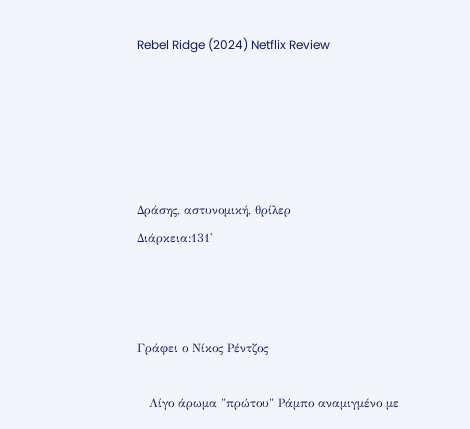Rebel Ridge (2024) Netflix Review





Δράσης, αστυνομική, θρίλερ
Διάρκεια:131'



Γράφει ο Νίκος Ρέντζος

   Λίγο άρωμα "πρώτου" Ράμπο αναμιγμένο με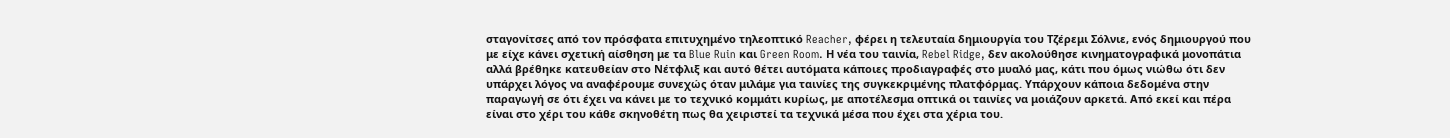σταγονίτσες από τον πρόσφατα επιτυχημένο τηλεοπτικό Reacher, φέρει η τελευταία δημιουργία του Τζέρεμι Σόλνιε, ενός δημιουργού που με είχε κάνει σχετική αίσθηση με τα Blue Ruin και Green Room. Η νέα του ταινία, Rebel Ridge, δεν ακολούθησε κινηματογραφικά μονοπάτια αλλά βρέθηκε κατευθείαν στο Νέτφλιξ και αυτό θέτει αυτόματα κάποιες προδιαγραφές στο μυαλό μας, κάτι που όμως νιώθω ότι δεν υπάρχει λόγος να αναφέρουμε συνεχώς όταν μιλάμε για ταινίες της συγκεκριμένης πλατφόρμας. Υπάρχουν κάποια δεδομένα στην παραγωγή σε ότι έχει να κάνει με το τεχνικό κομμάτι κυρίως, με αποτέλεσμα οπτικά οι ταινίες να μοιάζουν αρκετά. Από εκεί και πέρα είναι στο χέρι του κάθε σκηνοθέτη πως θα χειριστεί τα τεχνικά μέσα που έχει στα χέρια του.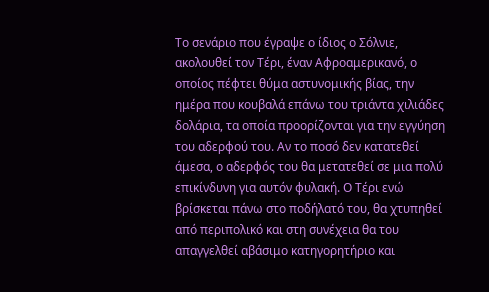Το σενάριο που έγραψε ο ίδιος ο Σόλνιε, ακολουθεί τον Τέρι, έναν Αφροαμερικανό, ο οποίος πέφτει θύμα αστυνομικής βίας, την ημέρα που κουβαλά επάνω του τριάντα χιλιάδες δολάρια, τα οποία προορίζονται για την εγγύηση του αδερφού του. Αν το ποσό δεν κατατεθεί άμεσα, ο αδερφός του θα μετατεθεί σε μια πολύ επικίνδυνη για αυτόν φυλακή. Ο Τέρι ενώ βρίσκεται πάνω στο ποδήλατό του, θα χτυπηθεί από περιπολικό και στη συνέχεια θα του απαγγελθεί αβάσιμο κατηγορητήριο και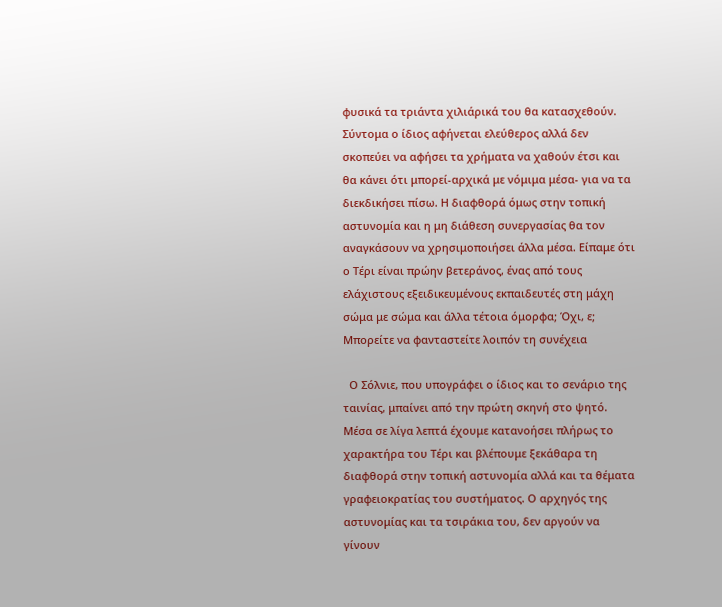φυσικά τα τριάντα χιλιάρικά του θα κατασχεθούν. Σύντομα ο ίδιος αφήνεται ελεύθερος αλλά δεν σκοπεύει να αφήσει τα χρήματα να χαθούν έτσι και θα κάνει ότι μπορεί-αρχικά με νόμιμα μέσα- για να τα διεκδικήσει πίσω. Η διαφθορά όμως στην τοπική αστυνομία και η μη διάθεση συνεργασίας θα τον αναγκάσουν να χρησιμοποιήσει άλλα μέσα. Είπαμε ότι ο Τέρι είναι πρώην βετεράνος, ένας από τους ελάχιστους εξειδικευμένους εκπαιδευτές στη μάχη σώμα με σώμα και άλλα τέτοια όμορφα; Όχι, ε; Μπορείτε να φανταστείτε λοιπόν τη συνέχεια

  Ο Σόλνιε, που υπογράφει ο ίδιος και το σενάριο της ταινίας, μπαίνει από την πρώτη σκηνή στο ψητό. Μέσα σε λίγα λεπτά έχουμε κατανοήσει πλήρως το χαρακτήρα του Τέρι και βλέπουμε ξεκάθαρα τη διαφθορά στην τοπική αστυνομία αλλά και τα θέματα γραφειοκρατίας του συστήματος. Ο αρχηγός της αστυνομίας και τα τσιράκια του, δεν αργούν να γίνουν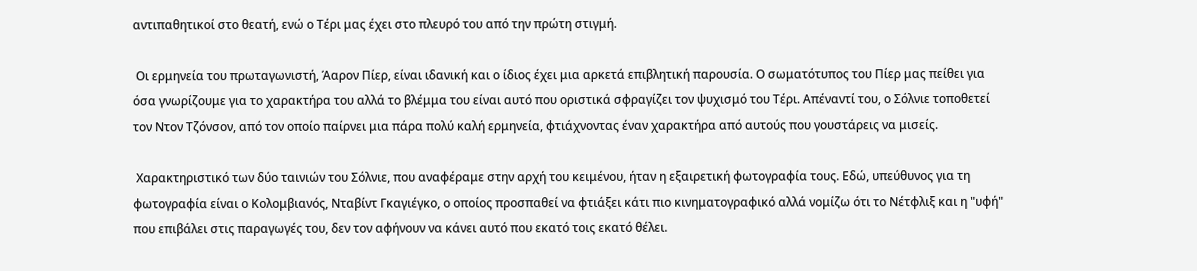αντιπαθητικοί στο θεατή, ενώ ο Τέρι μας έχει στο πλευρό του από την πρώτη στιγμή.

 Οι ερμηνεία του πρωταγωνιστή, Άαρον Πίερ, είναι ιδανική και ο ίδιος έχει μια αρκετά επιβλητική παρουσία. Ο σωματότυπος του Πίερ μας πείθει για όσα γνωρίζουμε για το χαρακτήρα του αλλά το βλέμμα του είναι αυτό που οριστικά σφραγίζει τον ψυχισμό του Τέρι. Απέναντί του, ο Σόλνιε τοποθετεί τον Ντον Τζόνσον, από τον οποίο παίρνει μια πάρα πολύ καλή ερμηνεία, φτιάχνοντας έναν χαρακτήρα από αυτούς που γουστάρεις να μισείς.

 Χαρακτηριστικό των δύο ταινιών του Σόλνιε, που αναφέραμε στην αρχή του κειμένου, ήταν η εξαιρετική φωτογραφία τους. Εδώ, υπεύθυνος για τη φωτογραφία είναι ο Κολομβιανός, Νταβίντ Γκαγιέγκο, ο οποίος προσπαθεί να φτιάξει κάτι πιο κινηματογραφικό αλλά νομίζω ότι το Νέτφλιξ και η "υφή" που επιβάλει στις παραγωγές του, δεν τον αφήνουν να κάνει αυτό που εκατό τοις εκατό θέλει.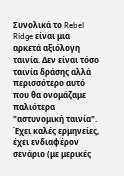Συνολικά το Rebel Ridge είναι μια αρκετά αξιόλογη ταινία. Δεν είναι τόσο ταινία δράσης αλλά περισσότερο αυτό που θα ονομάζαμε παλιότερα "αστυνομική ταινία". Έχει καλές ερμηνείες, έχει ενδιαφέρον σενάριο (με μερικές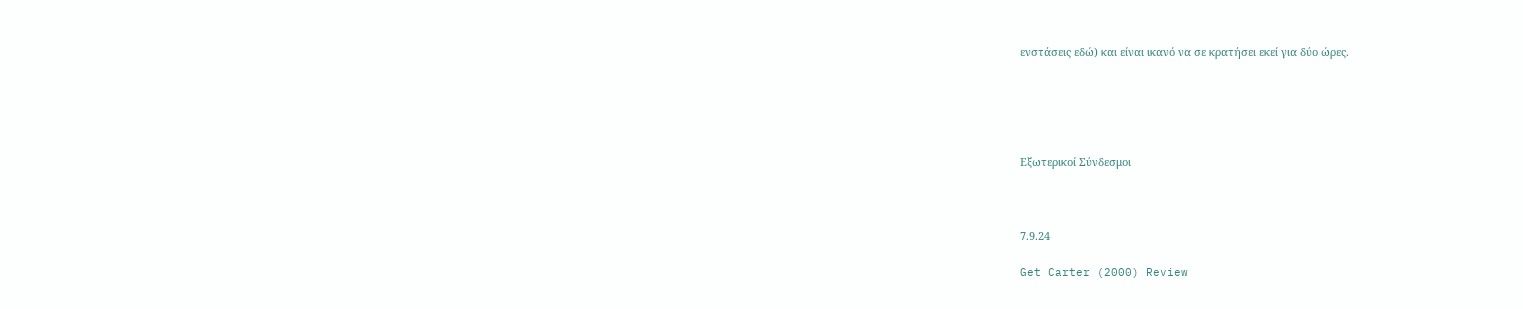ενστάσεις εδώ) και είναι ικανό να σε κρατήσει εκεί για δύο ώρες.





Εξωτερικοί Σύνδεσμοι



7.9.24

Get Carter (2000) Review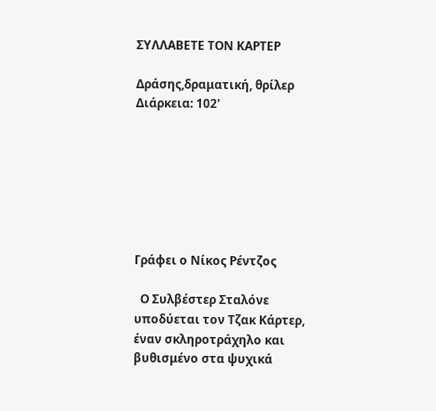ΣΥΛΛΑΒΕΤΕ ΤΟΝ ΚΑΡΤΕΡ

Δράσης,δραματική, θρίλερ
Διάρκεια: 102'







Γράφει ο Νίκος Ρέντζος

  Ο Συλβέστερ Σταλόνε υποδύεται τον Τζακ Κάρτερ, έναν σκληροτράχηλο και βυθισμένο στα ψυχικά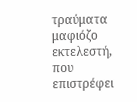τραύματα μαφιόζο εκτελεστή, που επιστρέφει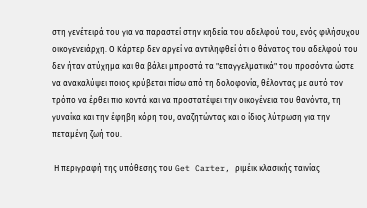στη γενέτειρά του για να παραστεί στην κηδεία του αδελφού του, ενός φιλήσυχου οικογενειάρχη. Ο Κάρτερ δεν αργεί να αντιληφθεί ότι ο θάνατος του αδελφού του δεν ήταν ατύχημα και θα βάλει μπροστά τα "επαγγελματικά" του προσόντα ώστε να ανακαλύψει ποιος κρύβεται πίσω από τη δολοφονία, θέλοντας με αυτό τον τρόπο να έρθει πιο κοντά και να προστατέψει την οικογένεια του θανόντα, τη γυναίκα και την έφηβη κόρη του, αναζητώντας και ο ίδιος λύτρωση για την πεταμένη ζωή του.

 Η περιγραφή της υπόθεσης του Get Carter, ριμέικ κλασικής ταινίας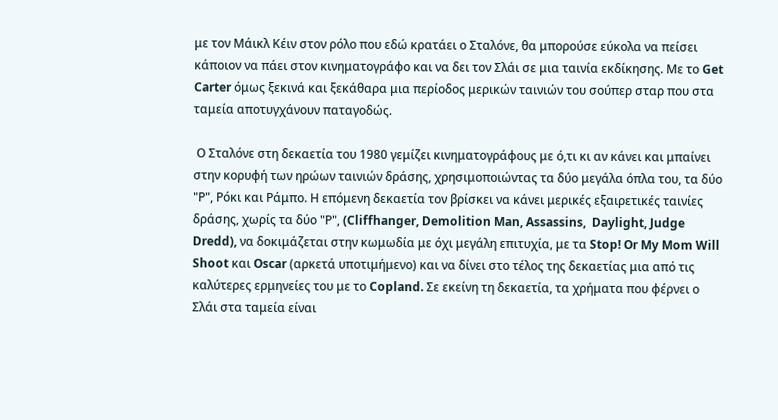με τον Μάικλ Κέιν στον ρόλο που εδώ κρατάει ο Σταλόνε, θα μπορούσε εύκολα να πείσει κάποιον να πάει στον κινηματογράφο και να δει τον Σλάι σε μια ταινία εκδίκησης. Με το Get Carter όμως ξεκινά και ξεκάθαρα μια περίοδος μερικών ταινιών του σούπερ σταρ που στα ταμεία αποτυγχάνουν παταγοδώς.

 Ο Σταλόνε στη δεκαετία του 1980 γεμίζει κινηματογράφους με ό,τι κι αν κάνει και μπαίνει στην κορυφή των ηρώων ταινιών δράσης, χρησιμοποιώντας τα δύο μεγάλα όπλα του, τα δύο "Ρ", Ρόκι και Ράμπο. Η επόμενη δεκαετία τον βρίσκει να κάνει μερικές εξαιρετικές ταινίες δράσης, χωρίς τα δύο "Ρ", (Cliffhanger, Demolition Man, Assassins,  Daylight, Judge Dredd), να δοκιμάζεται στην κωμωδία με όχι μεγάλη επιτυχία, με τα Stop! Or My Mom Will Shoot και Oscar (αρκετά υποτιμήμενο) και να δίνει στο τέλος της δεκαετίας μια από τις καλύτερες ερμηνείες του με το Copland. Σε εκείνη τη δεκαετία, τα χρήματα που φέρνει ο Σλάι στα ταμεία είναι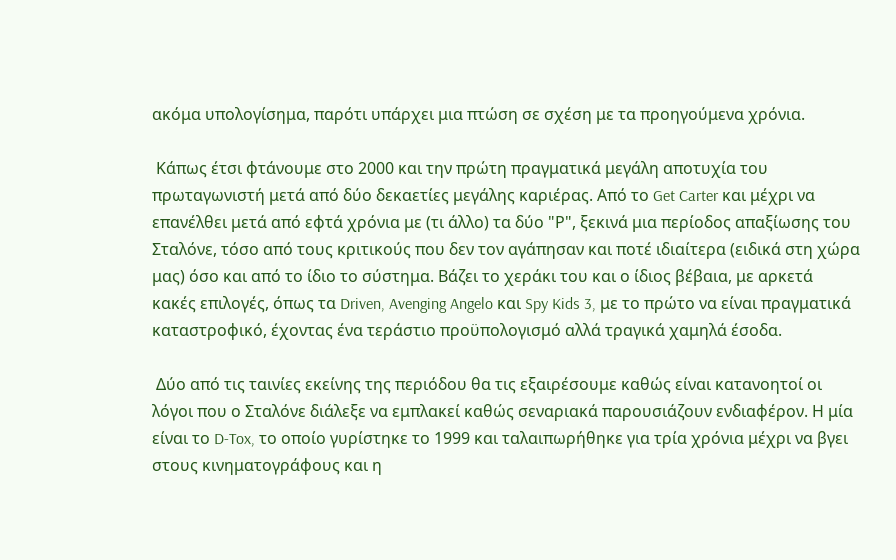ακόμα υπολογίσημα, παρότι υπάρχει μια πτώση σε σχέση με τα προηγούμενα χρόνια.

 Κάπως έτσι φτάνουμε στο 2000 και την πρώτη πραγματικά μεγάλη αποτυχία του πρωταγωνιστή μετά από δύο δεκαετίες μεγάλης καριέρας. Από το Get Carter και μέχρι να επανέλθει μετά από εφτά χρόνια με (τι άλλο) τα δύο "Ρ", ξεκινά μια περίοδος απαξίωσης του Σταλόνε, τόσο από τους κριτικούς που δεν τον αγάπησαν και ποτέ ιδιαίτερα (ειδικά στη χώρα μας) όσο και από το ίδιο το σύστημα. Βάζει το χεράκι του και ο ίδιος βέβαια, με αρκετά κακές επιλογές, όπως τα Driven, Avenging Angelo και Spy Kids 3, με το πρώτο να είναι πραγματικά καταστροφικό, έχοντας ένα τεράστιο προϋπολογισμό αλλά τραγικά χαμηλά έσοδα.

 Δύο από τις ταινίες εκείνης της περιόδου θα τις εξαιρέσουμε καθώς είναι κατανοητοί οι λόγοι που ο Σταλόνε διάλεξε να εμπλακεί καθώς σεναριακά παρουσιάζουν ενδιαφέρον. Η μία είναι το D-Tox, το οποίο γυρίστηκε το 1999 και ταλαιπωρήθηκε για τρία χρόνια μέχρι να βγει στους κινηματογράφους και η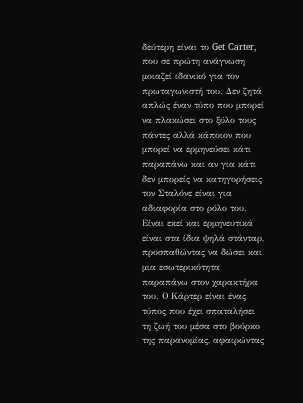δεύτερη είναι το Get Carter, που σε πρώτη ανάγνωση μοιαζεί ιδανικό για τον πρωταγωνιστή του. Δεν ζητά απλώς έναν τύπο που μπορεί να πλακώσει στο ξύλο τους πάντες αλλά κάποιον που μπορεί να ερμηνεύσει κάτι παραπάνω και αν για κάτι δεν μπορείς να κατηγορήσεις τον Σταλόνε είναι για αδιαφορία στο ρόλο του. Είναι εκεί και ερμηνευτικά είναι στα ίδια ψηλά στάνταρ, προσπαθώντας να δώσει και μια εσωτερικότητα παραπάνω στον χαρακτήρα του. Ο Κάρτερ είναι ένας τύπος που έχει σπαταλήσει τη ζωή του μέσα στο βούρκο της παρανομίας, αφαιρώντας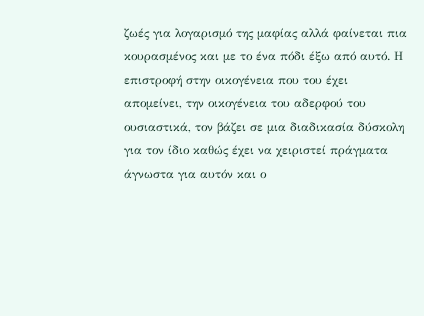ζωές για λογαρισμό της μαφίας αλλά φαίνεται πια κουρασμένος και με το ένα πόδι έξω από αυτό. Η επιστροφή στην οικογένεια που του έχει απομείνει, την οικογένεια του αδερφού του ουσιαστικά, τον βάζει σε μια διαδικασία δύσκολη για τον ίδιο καθώς έχει να χειριστεί πράγματα άγνωστα για αυτόν και ο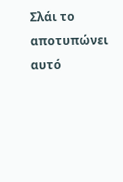Σλάι το αποτυπώνει αυτό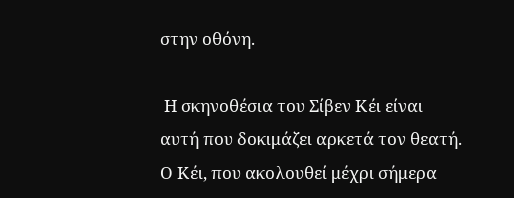στην οθόνη.

 Η σκηνοθέσια του Σίβεν Κέι είναι αυτή που δοκιμάζει αρκετά τον θεατή. Ο Κέι, που ακολουθεί μέχρι σήμερα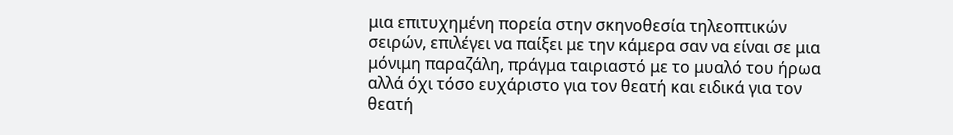μια επιτυχημένη πορεία στην σκηνοθεσία τηλεοπτικών σειρών, επιλέγει να παίξει με την κάμερα σαν να είναι σε μια μόνιμη παραζάλη, πράγμα ταιριαστό με το μυαλό του ήρωα αλλά όχι τόσο ευχάριστο για τον θεατή και ειδικά για τον θεατή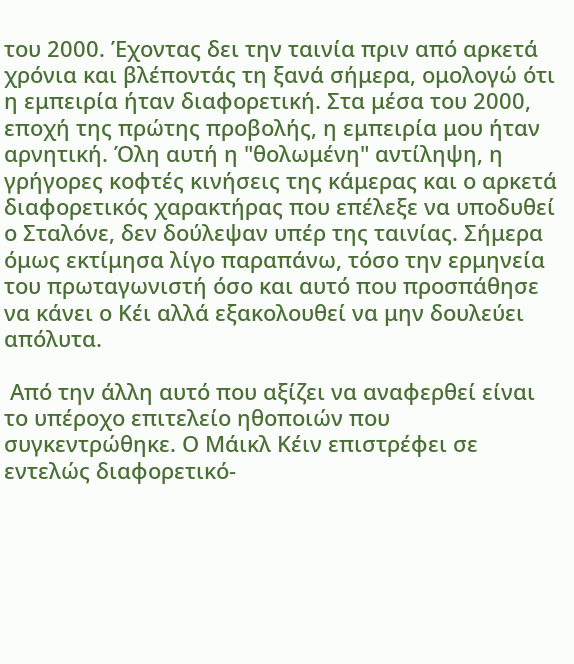του 2000. Έχοντας δει την ταινία πριν από αρκετά χρόνια και βλέποντάς τη ξανά σήμερα, ομολογώ ότι η εμπειρία ήταν διαφορετική. Στα μέσα του 2000, εποχή της πρώτης προβολής, η εμπειρία μου ήταν αρνητική. Όλη αυτή η "θολωμένη" αντίληψη, η γρήγορες κοφτές κινήσεις της κάμερας και ο αρκετά διαφορετικός χαρακτήρας που επέλεξε να υποδυθεί ο Σταλόνε, δεν δούλεψαν υπέρ της ταινίας. Σήμερα όμως εκτίμησα λίγο παραπάνω, τόσο την ερμηνεία του πρωταγωνιστή όσο και αυτό που προσπάθησε να κάνει ο Κέι αλλά εξακολουθεί να μην δουλεύει απόλυτα.

 Από την άλλη αυτό που αξίζει να αναφερθεί είναι το υπέροχο επιτελείο ηθοποιών που συγκεντρώθηκε. Ο Μάικλ Κέιν επιστρέφει σε εντελώς διαφορετικό-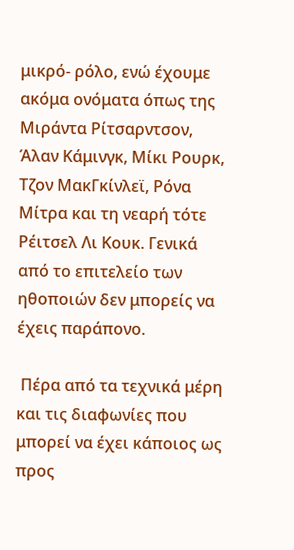μικρό- ρόλο, ενώ έχουμε ακόμα ονόματα όπως της Μιράντα Ρίτσαρντσον, Άλαν Κάμινγκ, Μίκι Ρουρκ, Τζον ΜακΓκίνλεϊ, Ρόνα Μίτρα και τη νεαρή τότε Ρέιτσελ Λι Κουκ. Γενικά από το επιτελείο των ηθοποιών δεν μπορείς να έχεις παράπονο.

 Πέρα από τα τεχνικά μέρη και τις διαφωνίες που μπορεί να έχει κάποιος ως προς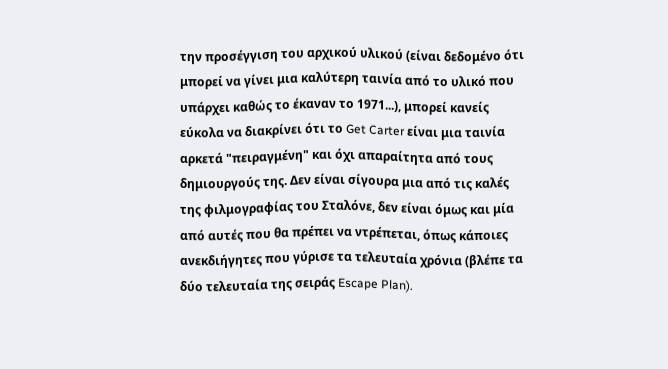την προσέγγιση του αρχικού υλικού (είναι δεδομένο ότι μπορεί να γίνει μια καλύτερη ταινία από το υλικό που υπάρχει καθώς το έκαναν το 1971...), μπορεί κανείς εύκολα να διακρίνει ότι το Get Carter είναι μια ταινία αρκετά "πειραγμένη" και όχι απαραίτητα από τους δημιουργούς της. Δεν είναι σίγουρα μια από τις καλές της φιλμογραφίας του Σταλόνε, δεν είναι όμως και μία από αυτές που θα πρέπει να ντρέπεται, όπως κάποιες ανεκδιήγητες που γύρισε τα τελευταία χρόνια (βλέπε τα δύο τελευταία της σειράς Escape Plan).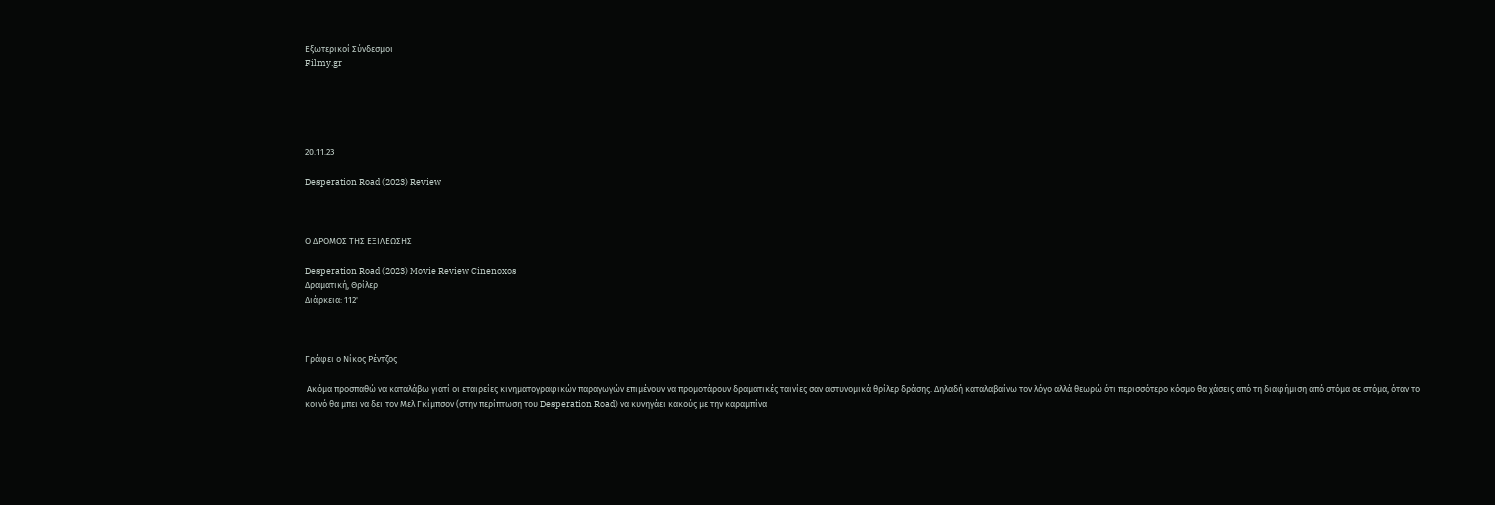Εξωτερικοί Σύνδεσμοι
Filmy.gr





20.11.23

Desperation Road (2023) Review



Ο ΔΡΟΜΟΣ ΤΗΣ ΕΞΙΛΕΩΣΗΣ

Desperation Road (2023) Movie Review Cinenoxos
Δραματική, Θρίλερ
Διάρκεια: 112'



Γράφει ο Νίκος Ρέντζος

 Ακόμα προσπαθώ να καταλάβω γιατί οι εταιρείες κινηματογραφικών παραγωγών επιμένουν να προμοτάρουν δραματικές ταινίες σαν αστυνομικά θρίλερ δράσης. Δηλαδή καταλαβαίνω τον λόγο αλλά θεωρώ ότι περισσότερο κόσμο θα χάσεις από τη διαφήμιση από στόμα σε στόμα, όταν το κοινό θα μπει να δει τον Μελ Γκίμπσον (στην περίπτωση του Desperation Road) να κυνηγάει κακούς με την καραμπίνα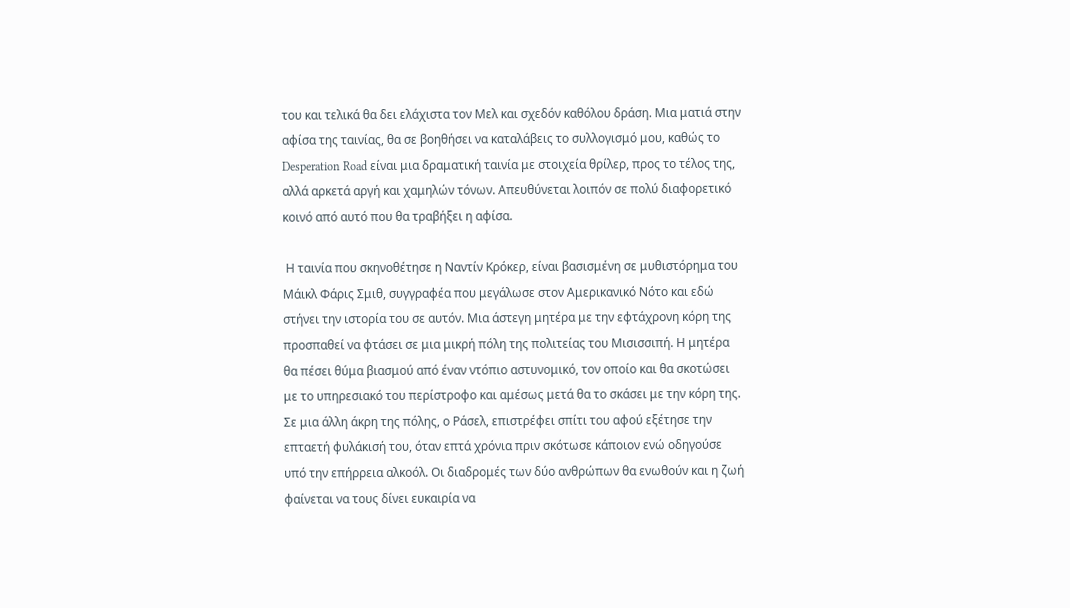του και τελικά θα δει ελάχιστα τον Μελ και σχεδόν καθόλου δράση. Μια ματιά στην αφίσα της ταινίας, θα σε βοηθήσει να καταλάβεις το συλλογισμό μου, καθώς το Desperation Road είναι μια δραματική ταινία με στοιχεία θρίλερ, προς το τέλος της, αλλά αρκετά αργή και χαμηλών τόνων. Απευθύνεται λοιπόν σε πολύ διαφορετικό κοινό από αυτό που θα τραβήξει η αφίσα.

 Η ταινία που σκηνοθέτησε η Ναντίν Κρόκερ, είναι βασισμένη σε μυθιστόρημα του Μάικλ Φάρις Σμιθ, συγγραφέα που μεγάλωσε στον Αμερικανικό Νότο και εδώ στήνει την ιστορία του σε αυτόν. Μια άστεγη μητέρα με την εφτάχρονη κόρη της προσπαθεί να φτάσει σε μια μικρή πόλη της πολιτείας του Μισισσιπή. Η μητέρα θα πέσει θύμα βιασμού από έναν ντόπιο αστυνομικό, τον οποίο και θα σκοτώσει με το υπηρεσιακό του περίστροφο και αμέσως μετά θα το σκάσει με την κόρη της. Σε μια άλλη άκρη της πόλης, ο Ράσελ, επιστρέφει σπίτι του αφού εξέτησε την επταετή φυλάκισή του, όταν επτά χρόνια πριν σκότωσε κάποιον ενώ οδηγούσε υπό την επήρρεια αλκοόλ. Οι διαδρομές των δύο ανθρώπων θα ενωθούν και η ζωή φαίνεται να τους δίνει ευκαιρία να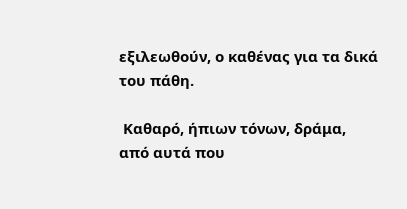εξιλεωθούν, ο καθένας για τα δικά του πάθη.

 Καθαρό, ήπιων τόνων, δράμα, από αυτά που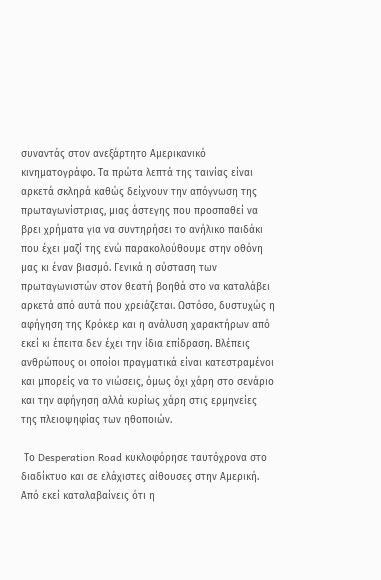συναντάς στον ανεξάρτητο Αμερικανικό κινηματογράφο. Τα πρώτα λεπτά της ταινίας είναι αρκετά σκληρά καθώς δείχνουν την απόγνωση της πρωταγωνίστριας, μιας άστεγης που προσπαθεί να βρει χρήματα για να συντηρήσει το ανήλικο παιδάκι που έχει μαζί της ενώ παρακολούθουμε στην οθόνη μας κι έναν βιασμό. Γενικά η σύσταση των πρωταγωνιστών στον θεατή βοηθά στο να καταλάβει αρκετά από αυτά που χρειάζεται. Ωστόσο, δυστυχώς η αφήγηση της Κρόκερ και η ανάλυση χαρακτήρων από εκεί κι έπειτα δεν έχει την ίδια επίδραση. Βλέπεις ανθρώπους οι οποίοι πραγματικά είναι κατεστραμένοι και μπορείς να το νιώσεις, όμως όχι χάρη στο σενάριο και την αφήγηση αλλά κυρίως χάρη στις ερμηνείες της πλειοψηφίας των ηθοποιών.

 Το Desperation Road κυκλοφόρησε ταυτόχρονα στο διαδίκτυο και σε ελάχιστες αίθουσες στην Αμερική. Από εκεί καταλαβαίνεις ότι η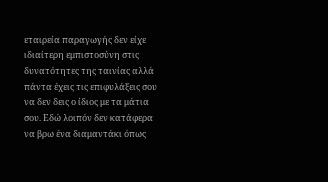εταιρεία παραγωγής δεν είχε ιδιαίτερη εμπιστοσύνη στις δυνατότητες της ταινίας αλλά πάντα έχεις τις επιφυλάξεις σου να δεν δεις ο ίδιος με τα μάτια σου. Εδώ λοιπόν δεν κατάφερα να βρω ένα διαμαντάκι όπως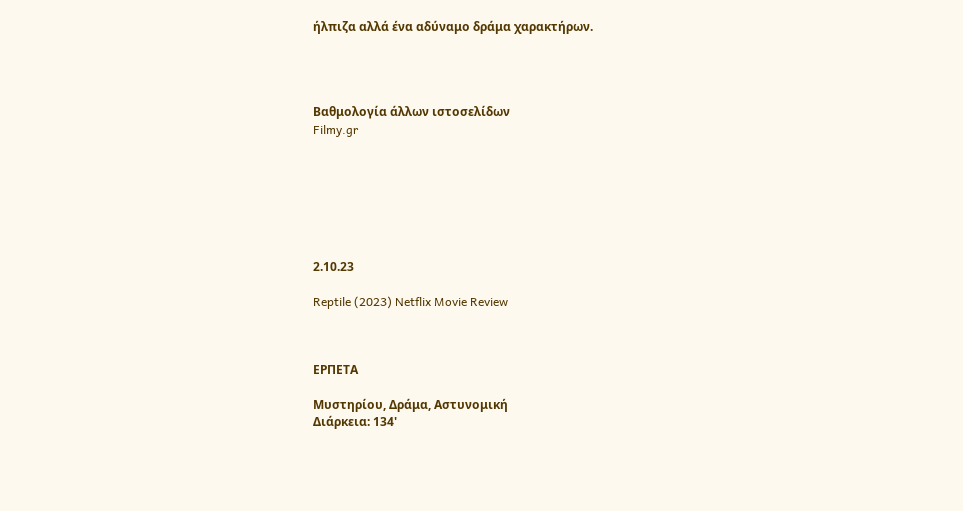ήλπιζα αλλά ένα αδύναμο δράμα χαρακτήρων.




Βαθμολογία άλλων ιστοσελίδων
Filmy.gr







2.10.23

Reptile (2023) Netflix Movie Review



ΕΡΠΕΤΑ

Μυστηρίου, Δράμα, Αστυνομική
Διάρκεια: 134'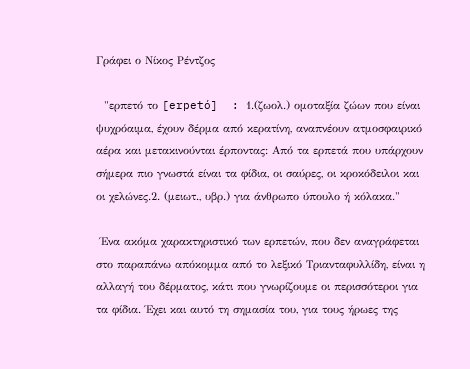Γράφει ο Νίκος Ρέντζος

  "ερπετό το [erpetó]  : 1.(ζωολ.) ομοταξία ζώων που είναι ψυχρόαιμα, έχουν δέρμα από κερατίνη, αναπνέουν ατμοσφαιρικό αέρα και μετακινούνται έρποντας: Aπό τα ερπετά που υπάρχουν σήμερα πιο γνωστά είναι τα φίδια, οι σαύρες, οι κροκόδειλοι και οι χελώνες.2. (μειωτ., υβρ.) για άνθρωπο ύπουλο ή κόλακα."

 Ένα ακόμα χαρακτηριστικό των ερπετών, που δεν αναγράφεται στο παραπάνω απόκομμα από το λεξικό Τριανταφυλλίδη, είναι η αλλαγή του δέρματος, κάτι που γνωρίζουμε οι περισσότεροι για τα φίδια. Έχει και αυτό τη σημασία του, για τους ήρωες της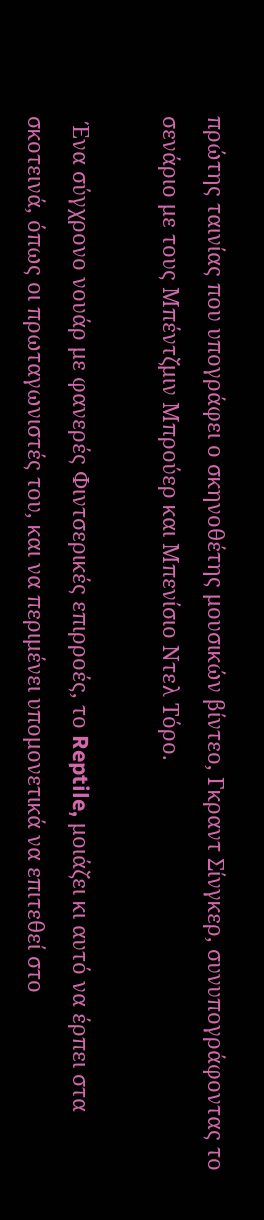πρώτης ταινίας που υπογράφει ο σκηνοθέτης μουσικών βίντεο, Γκραντ Σίνγκερ, συνυπογράφοντας το σενάριο με τους Μπέντζμιν Μπρούερ και Μπενίσιο Ντελ Τόρο.

 Ένα σύγχρονο νουάρ με φανερές Φιντσερικές επιρροές, το Reptile, μοιάζει κι αυτό να έρπει στα σκοτεινά, όπως οι πρωταγωνιστές του, και να περιμένει υπομονετικά να επιτεθεί στο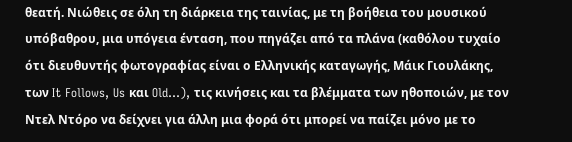θεατή. Νιώθεις σε όλη τη διάρκεια της ταινίας, με τη βοήθεια του μουσικού υπόβαθρου, μια υπόγεια ένταση, που πηγάζει από τα πλάνα (καθόλου τυχαίο ότι διευθυντής φωτογραφίας είναι ο Ελληνικής καταγωγής, Μάικ Γιουλάκης, των It Follows, Us και Old...), τις κινήσεις και τα βλέμματα των ηθοποιών, με τον Ντελ Ντόρο να δείχνει για άλλη μια φορά ότι μπορεί να παίζει μόνο με το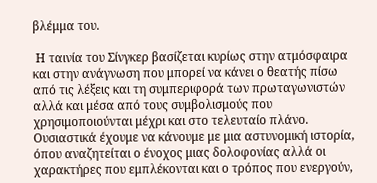βλέμμα του.

 Η ταινία του Σίνγκερ βασίζεται κυρίως στην ατμόσφαιρα και στην ανάγνωση που μπορεί να κάνει ο θεατής πίσω από τις λέξεις και τη συμπεριφορά των πρωταγωνιστών αλλά και μέσα από τους συμβολισμούς που χρησιμοποιούνται μέχρι και στο τελευταίο πλάνο. Ουσιαστικά έχουμε να κάνουμε με μια αστυνομική ιστορία, όπου αναζητείται ο ένοχος μιας δολοφονίας αλλά οι χαρακτήρες που εμπλέκονται και ο τρόπος που ενεργούν,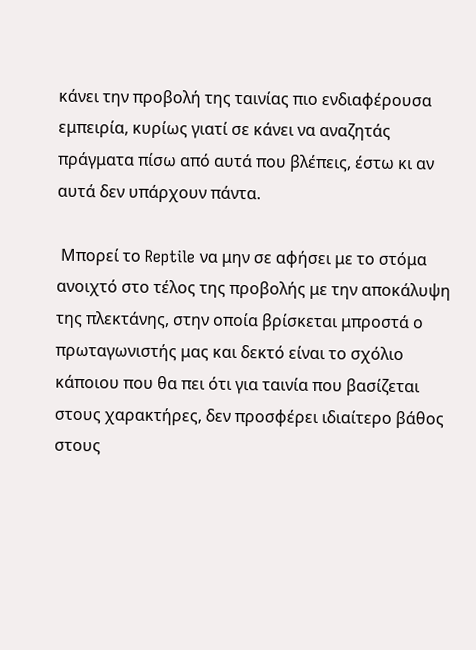κάνει την προβολή της ταινίας πιο ενδιαφέρουσα εμπειρία, κυρίως γιατί σε κάνει να αναζητάς πράγματα πίσω από αυτά που βλέπεις, έστω κι αν αυτά δεν υπάρχουν πάντα.

 Μπορεί το Reptile να μην σε αφήσει με το στόμα ανοιχτό στο τέλος της προβολής με την αποκάλυψη της πλεκτάνης, στην οποία βρίσκεται μπροστά ο πρωταγωνιστής μας και δεκτό είναι το σχόλιο κάποιου που θα πει ότι για ταινία που βασίζεται στους χαρακτήρες, δεν προσφέρει ιδιαίτερο βάθος στους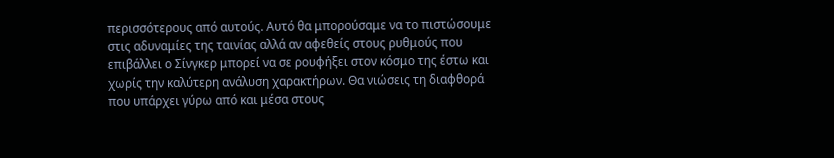περισσότερους από αυτούς. Αυτό θα μπορούσαμε να το πιστώσουμε στις αδυναμίες της ταινίας αλλά αν αφεθείς στους ρυθμούς που επιβάλλει ο Σίνγκερ μπορεί να σε ρουφήξει στον κόσμο της έστω και χωρίς την καλύτερη ανάλυση χαρακτήρων. Θα νιώσεις τη διαφθορά που υπάρχει γύρω από και μέσα στους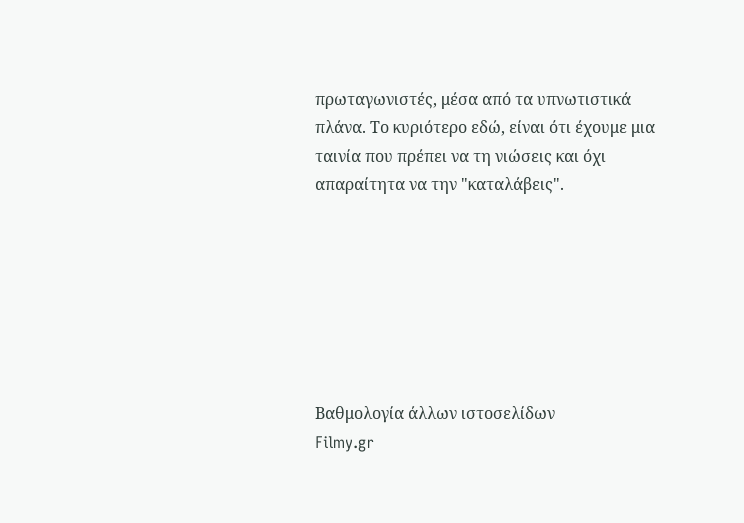πρωταγωνιστές, μέσα από τα υπνωτιστικά πλάνα. Το κυριότερο εδώ, είναι ότι έχουμε μια ταινία που πρέπει να τη νιώσεις και όχι απαραίτητα να την "καταλάβεις".







Βαθμολογία άλλων ιστοσελίδων
Filmy.gr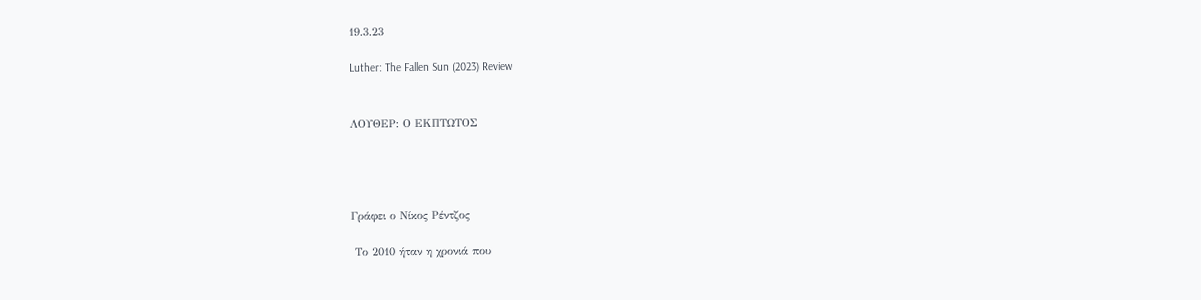19.3.23

Luther: The Fallen Sun (2023) Review


ΛΟΥΘΕΡ: Ο ΕΚΠΤΩΤΟΣ




Γράφει ο Νίκος Ρέντζος

 Το 2010 ήταν η χρονιά που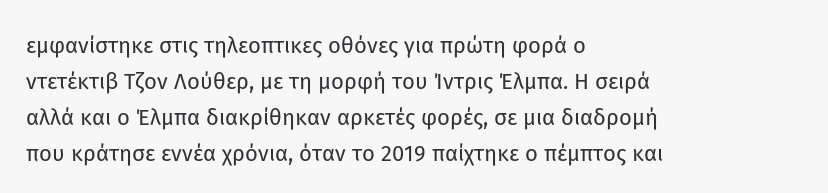εμφανίστηκε στις τηλεοπτικες οθόνες για πρώτη φορά ο ντετέκτιβ Τζον Λούθερ, με τη μορφή του Ίντρις Έλμπα. Η σειρά αλλά και ο Έλμπα διακρίθηκαν αρκετές φορές, σε μια διαδρομή που κράτησε εννέα χρόνια, όταν το 2019 παίχτηκε ο πέμπτος και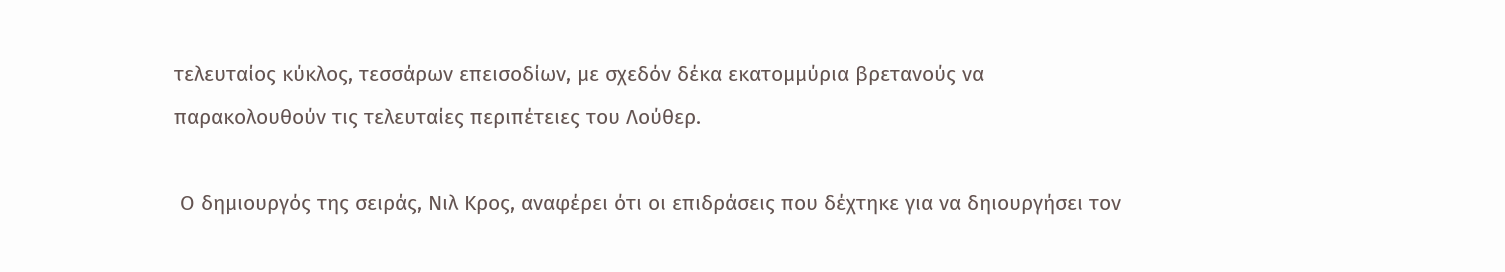τελευταίος κύκλος, τεσσάρων επεισοδίων, με σχεδόν δέκα εκατομμύρια βρετανούς να παρακολουθούν τις τελευταίες περιπέτειες του Λούθερ.

 Ο δημιουργός της σειράς, Νιλ Κρος, αναφέρει ότι οι επιδράσεις που δέχτηκε για να δηιουργήσει τον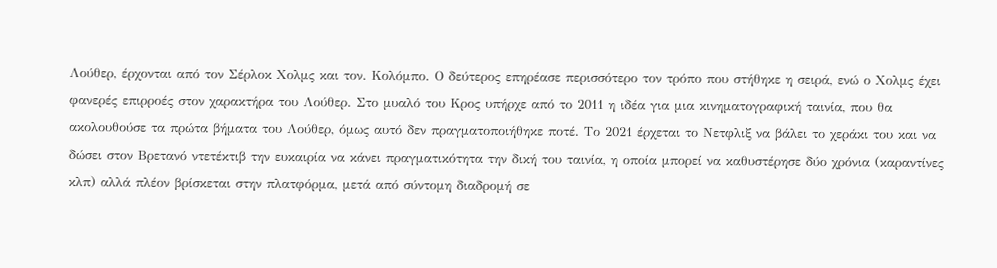Λούθερ, έρχονται από τον Σέρλοκ Χολμς και τον. Κολόμπο. Ο δεύτερος επηρέασε περισσότερο τον τρόπο που στήθηκε η σειρά, ενώ ο Χολμς έχει φανερές επιρροές στον χαρακτήρα του Λούθερ. Στο μυαλό του Κρος υπήρχε από το 2011 η ιδέα για μια κινηματογραφική ταινία, που θα ακολουθούσε τα πρώτα βήματα του Λούθερ, όμως αυτό δεν πραγματοποιήθηκε ποτέ. Το 2021 έρχεται το Νετφλιξ να βάλει το χεράκι του και να δώσει στον Βρετανό ντετέκτιβ την ευκαιρία να κάνει πραγματικότητα την δική του ταινία, η οποία μπορεί να καθυστέρησε δύο χρόνια (καραντίνες κλπ) αλλά πλέον βρίσκεται στην πλατφόρμα, μετά από σύντομη διαδρομή σε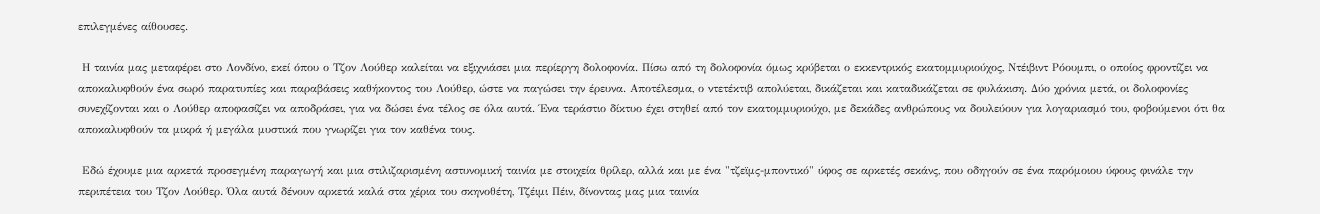επιλεγμένες αίθουσες.

 Η ταινία μας μεταφέρει στο Λονδίνο, εκεί όπου ο Τζον Λούθερ καλείται να εξιχνιάσει μια περίεργη δολοφονία. Πίσω από τη δολοφονία όμως κρύβεται ο εκκεντρικός εκατομμυριούχος, Ντέιβιντ Ρόουμπι, ο οποίος φροντίζει να αποκαλυφθούν ένα σωρό παρατυπίες και παραβάσεις καθήκοντος του Λούθερ, ώστε να παγώσει την έρευνα. Αποτέλεσμα, ο ντετέκτιβ απολύεται, δικάζεται και καταδικάζεται σε φυλάκιση. Δύο χρόνια μετά, οι δολοφονίες συνεχίζονται και ο Λούθερ αποφασίζει να αποδράσει, για να δώσει ένα τέλος σε όλα αυτά. Ένα τεράστιο δίκτυο έχει στηθεί από τον εκατομμυριούχο, με δεκάδες ανθρώπους να δουλεύουν για λογαριασμό του, φοβούμενοι ότι θα αποκαλυφθούν τα μικρά ή μεγάλα μυστικά που γνωρίζει για τον καθένα τους.

 Εδώ έχουμε μια αρκετά προσεγμένη παραγωγή και μια στιλιζαρισμένη αστυνομική ταινία με στοιχεία θρίλερ, αλλά και με ένα "τζεϊμς-μποντικό" ύφος σε αρκετές σεκάνς, που οδηγούν σε ένα παρόμοιου ύφους φινάλε την περιπέτεια του Τζον Λούθερ. Όλα αυτά δένουν αρκετά καλά στα χέρια του σκηνοθέτη, Τζέιμι Πέιν, δίνοντας μας μια ταινία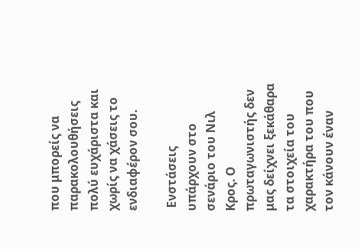που μπορείς να παρακολουθήσεις πολύ ευχάριστα και χωρίς να χάσεις το ενδιαφέρον σου.

 Ενστάσεις υπάρχουν στο σενάριο του Νιλ Κρος. Ο πρωταγωνιστής δεν μας δείχνει ξεκάθαρα τα στοιχεία του χαρακτήρα του που τον κάνουν έναν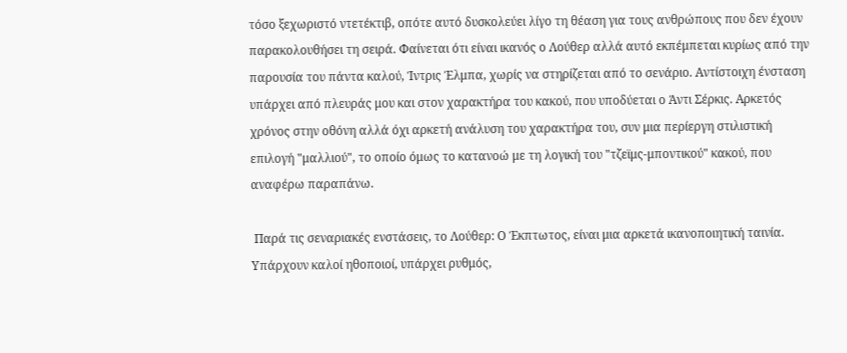τόσο ξεχωριστό ντετέκτιβ, οπότε αυτό δυσκολεύει λίγο τη θέαση για τους ανθρώπους που δεν έχουν παρακολουθήσει τη σειρά. Φαίνεται ότι είναι ικανός ο Λούθερ αλλά αυτό εκπέμπεται κυρίως από την παρουσία του πάντα καλού, Ίντρις Έλμπα, χωρίς να στηρίζεται από το σενάριο. Αντίστοιχη ένσταση υπάρχει από πλευράς μου και στον χαρακτήρα του κακού, που υποδύεται ο Άντι Σέρκις. Αρκετός χρόνος στην οθόνη αλλά όχι αρκετή ανάλυση του χαρακτήρα του, συν μια περίεργη στιλιστική επιλογή "μαλλιού", το οποίο όμως το κατανοώ με τη λογική του "τζεϊμς-μποντικού" κακού, που αναφέρω παραπάνω.

 Παρά τις σεναριακές ενστάσεις, το Λούθερ: Ο Έκπτωτος, είναι μια αρκετά ικανοποιητική ταινία. Υπάρχουν καλοί ηθοποιοί, υπάρχει ρυθμός,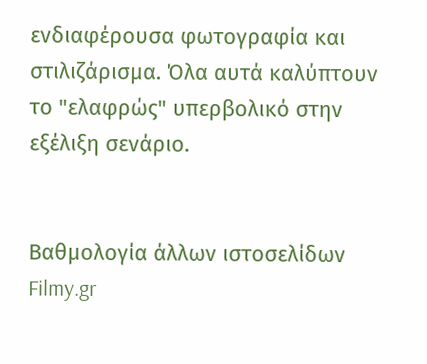ενδιαφέρουσα φωτογραφία και στιλιζάρισμα. Όλα αυτά καλύπτουν το "ελαφρώς" υπερβολικό στην εξέλιξη σενάριο.


Βαθμολογία άλλων ιστοσελίδων
Filmy.gr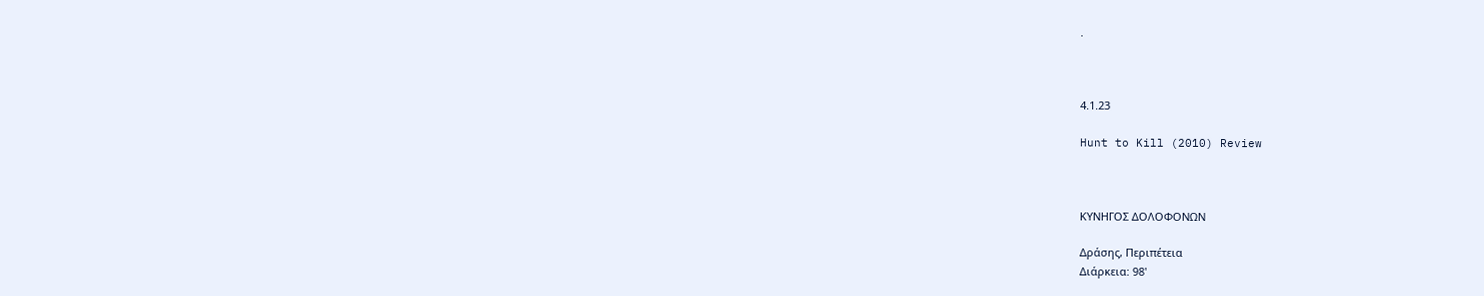.



4.1.23

Hunt to Kill (2010) Review



ΚΥΝΗΓΟΣ ΔΟΛΟΦΟΝΩΝ

Δράσης, Περιπέτεια
Διάρκεια: 98'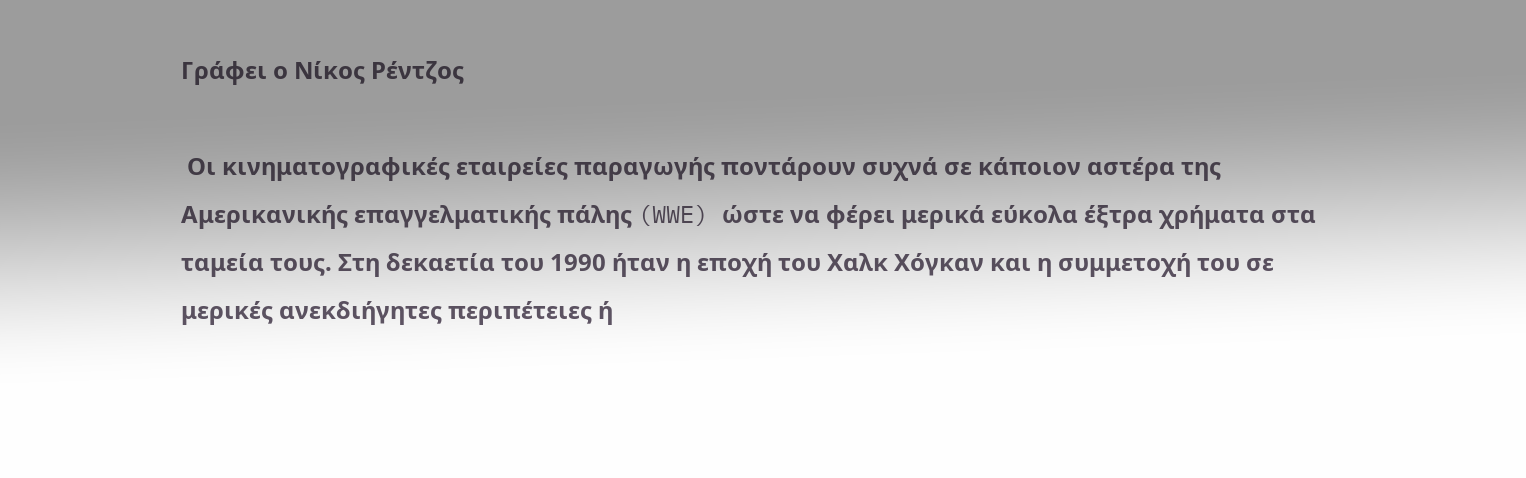Γράφει ο Νίκος Ρέντζος

 Οι κινηματογραφικές εταιρείες παραγωγής ποντάρουν συχνά σε κάποιον αστέρα της Αμερικανικής επαγγελματικής πάλης (WWE) ώστε να φέρει μερικά εύκολα έξτρα χρήματα στα ταμεία τους. Στη δεκαετία του 1990 ήταν η εποχή του Χαλκ Χόγκαν και η συμμετοχή του σε μερικές ανεκδιήγητες περιπέτειες ή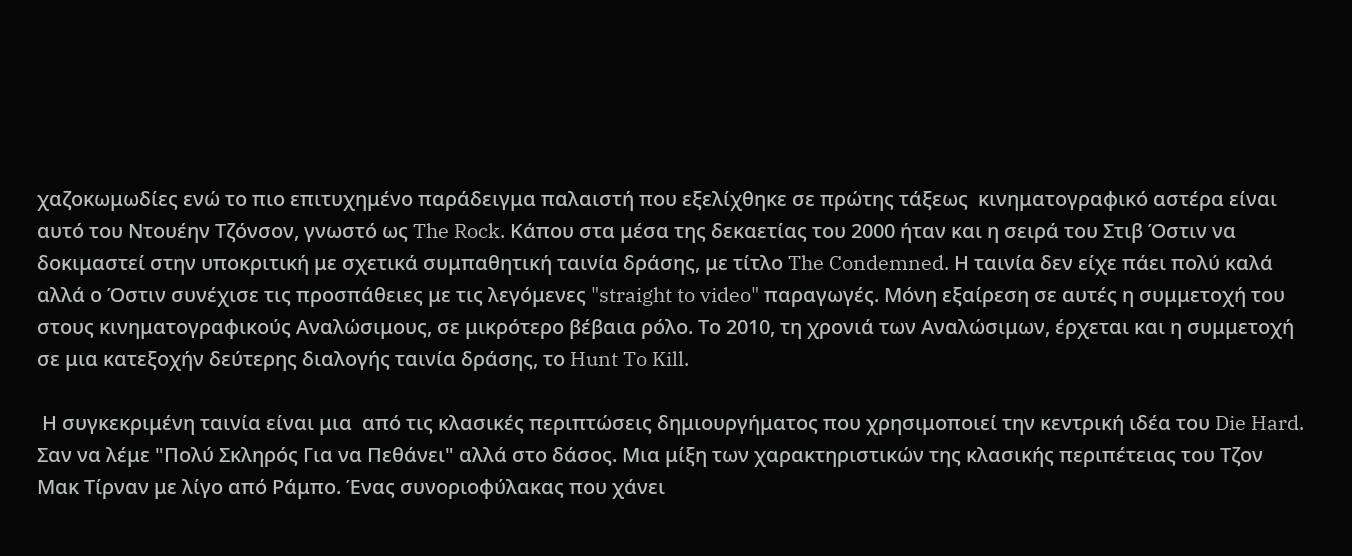χαζοκωμωδίες ενώ το πιο επιτυχημένο παράδειγμα παλαιστή που εξελίχθηκε σε πρώτης τάξεως  κινηματογραφικό αστέρα είναι αυτό του Ντουέην Τζόνσον, γνωστό ως The Rock. Κάπου στα μέσα της δεκαετίας του 2000 ήταν και η σειρά του Στιβ Όστιν να δοκιμαστεί στην υποκριτική με σχετικά συμπαθητική ταινία δράσης, με τίτλο The Condemned. Η ταινία δεν είχε πάει πολύ καλά αλλά ο Όστιν συνέχισε τις προσπάθειες με τις λεγόμενες "straight to video" παραγωγές. Μόνη εξαίρεση σε αυτές η συμμετοχή του στους κινηματογραφικούς Αναλώσιμους, σε μικρότερο βέβαια ρόλο. Το 2010, τη χρονιά των Αναλώσιμων, έρχεται και η συμμετοχή σε μια κατεξοχήν δεύτερης διαλογής ταινία δράσης, το Hunt To Kill.

 Η συγκεκριμένη ταινία είναι μια  από τις κλασικές περιπτώσεις δημιουργήματος που χρησιμοποιεί την κεντρική ιδέα του Die Hard. Σαν να λέμε "Πολύ Σκληρός Για να Πεθάνει" αλλά στο δάσος. Μια μίξη των χαρακτηριστικών της κλασικής περιπέτειας του Τζον Μακ Τίρναν με λίγο από Ράμπο. Ένας συνοριοφύλακας που χάνει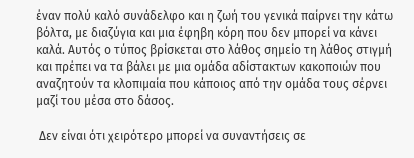έναν πολύ καλό συνάδελφο και η ζωή του γενικά παίρνει την κάτω βόλτα, με διαζύγια και μια έφηβη κόρη που δεν μπορεί να κάνει καλά. Αυτός ο τύπος βρίσκεται στο λάθος σημείο τη λάθος στιγμή και πρέπει να τα βάλει με μια ομάδα αδίστακτων κακοποιών που αναζητούν τα κλοπιμαία που κάποιος από την ομάδα τους σέρνει μαζί του μέσα στο δάσος.

 Δεν είναι ότι χειρότερο μπορεί να συναντήσεις σε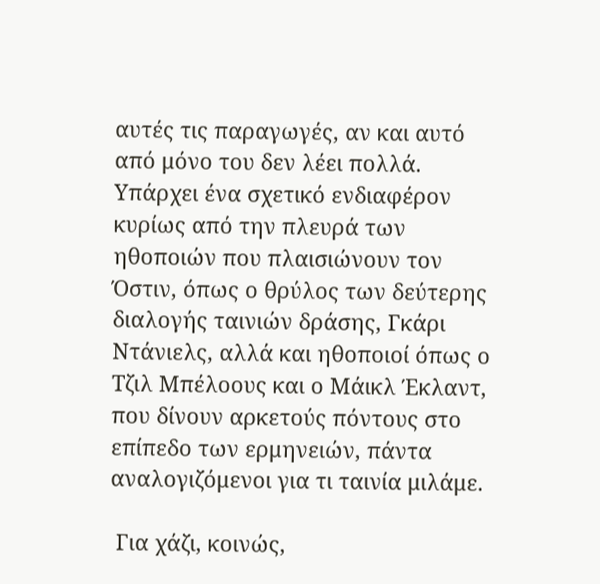αυτές τις παραγωγές, αν και αυτό από μόνο του δεν λέει πολλά. Υπάρχει ένα σχετικό ενδιαφέρον κυρίως από την πλευρά των ηθοποιών που πλαισιώνουν τον Όστιν, όπως ο θρύλος των δεύτερης διαλογής ταινιών δράσης, Γκάρι Ντάνιελς, αλλά και ηθοποιοί όπως ο Τζιλ Μπέλοους και ο Μάικλ Έκλαντ, που δίνουν αρκετούς πόντους στο επίπεδο των ερμηνειών, πάντα αναλογιζόμενοι για τι ταινία μιλάμε.

 Για χάζι, κοινώς,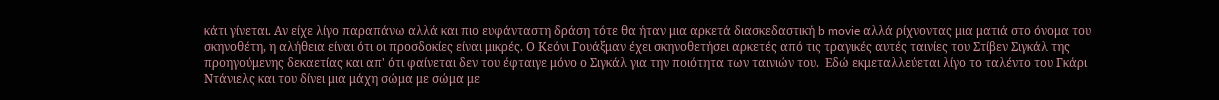κάτι γίνεται. Αν είχε λίγο παραπάνω αλλά και πιο ευφάνταστη δράση τότε θα ήταν μια αρκετά διασκεδαστική b movie αλλά ρίχνοντας μια ματιά στο όνομα του σκηνοθέτη, η αλήθεια είναι ότι οι προσδοκίες είναι μικρές. Ο Κεόνι Γουάξμαν έχει σκηνοθετήσει αρκετές από τις τραγικές αυτές ταινίες του Στίβεν Σιγκάλ της προηγούμενης δεκαετίας και απ' ότι φαίνεται δεν του έφταιγε μόνο ο Σιγκάλ για την ποιότητα των ταινιών του.  Εδώ εκμεταλλεύεται λίγο το ταλέντο του Γκάρι Ντάνιελς και του δίνει μια μάχη σώμα με σώμα με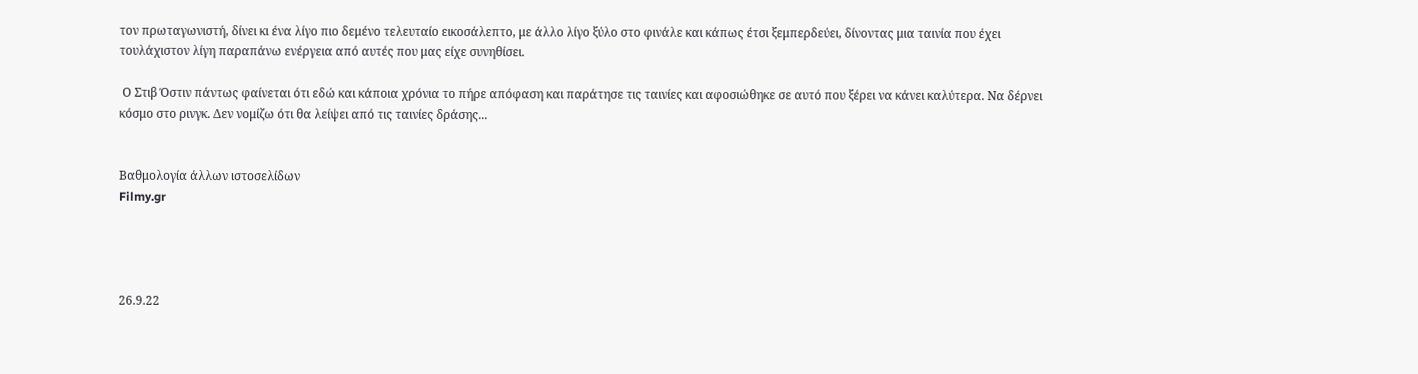τον πρωταγωνιστή, δίνει κι ένα λίγο πιο δεμένο τελευταίο εικοσάλεπτο, με άλλο λίγο ξύλο στο φινάλε και κάπως έτσι ξεμπερδεύει, δίνοντας μια ταινία που έχει τουλάχιστον λίγη παραπάνω ενέργεια από αυτές που μας είχε συνηθίσει.

 Ο Στιβ Όστιν πάντως φαίνεται ότι εδώ και κάποια χρόνια το πήρε απόφαση και παράτησε τις ταινίες και αφοσιώθηκε σε αυτό που ξέρει να κάνει καλύτερα. Να δέρνει κόσμο στο ρινγκ. Δεν νομίζω ότι θα λείψει από τις ταινίες δράσης...


Βαθμολογία άλλων ιστοσελίδων
Filmy.gr




26.9.22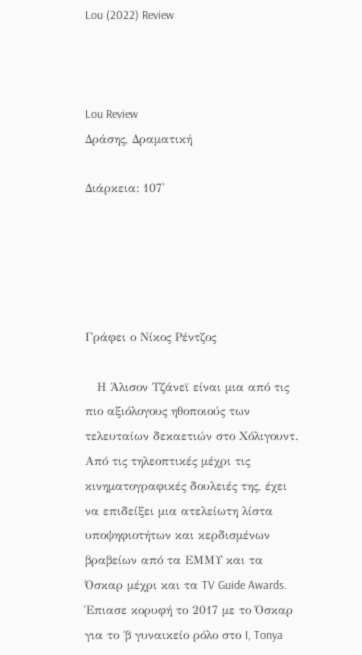Lou (2022) Review



Lou Review
Δράσης, Δραματική

Διάρκεια: 107'





Γράφει ο Νίκος Ρέντζος

   Η Άλισον Τζάνεϊ είναι μια από τις πιο αξιόλογους ηθοποιούς των τελευταίων δεκαετιών στο Χόλιγουντ. Από τις τηλεοπτικές μέχρι τις κινηματογραφικές δουλειές της, έχει να επιδείξει μια ατελείωτη λίστα υποψηφιοτήτων και κερδισμένων βραβείων από τα ΕΜΜΥ και τα Όσκαρ μέχρι και τα TV Guide Awards. Έπιασε κορυφή το 2017 με το Όσκαρ για το ΄β γυναικείο ρόλο στο I, Tonya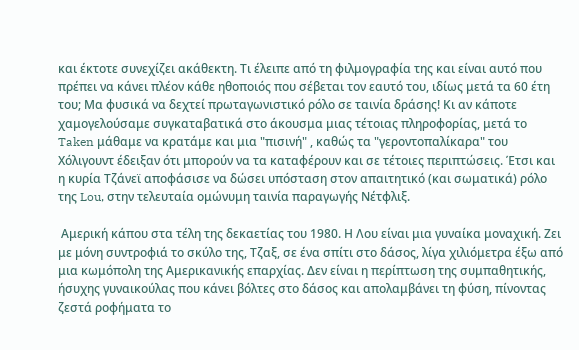και έκτοτε συνεχίζει ακάθεκτη. Τι έλειπε από τη φιλμογραφία της και είναι αυτό που πρέπει να κάνει πλέον κάθε ηθοποιός που σέβεται τον εαυτό του, ιδίως μετά τα 60 έτη του; Μα φυσικά να δεχτεί πρωταγωνιστικό ρόλο σε ταινία δράσης! Κι αν κάποτε χαμογελούσαμε συγκαταβατικά στο άκουσμα μιας τέτοιας πληροφορίας, μετά το Taken μάθαμε να κρατάμε και μια "πισινή" , καθώς τα "γεροντοπαλίκαρα" του Χόλιγουντ έδειξαν ότι μπορούν να τα καταφέρουν και σε τέτοιες περιπτώσεις. Έτσι και η κυρία Τζάνεϊ αποφάσισε να δώσει υπόσταση στον απαιτητικό (και σωματικά) ρόλο της Lou, στην τελευταία ομώνυμη ταινία παραγωγής Νέτφλιξ.

 Αμερική κάπου στα τέλη της δεκαετίας του 1980. Η Λου είναι μια γυναίκα μοναχική. Ζει με μόνη συντροφιά το σκύλο της, Τζαξ, σε ένα σπίτι στο δάσος, λίγα χιλιόμετρα έξω από μια κωμόπολη της Αμερικανικής επαρχίας. Δεν είναι η περίπτωση της συμπαθητικής, ήσυχης γυναικούλας που κάνει βόλτες στο δάσος και απολαμβάνει τη φύση, πίνοντας ζεστά ροφήματα το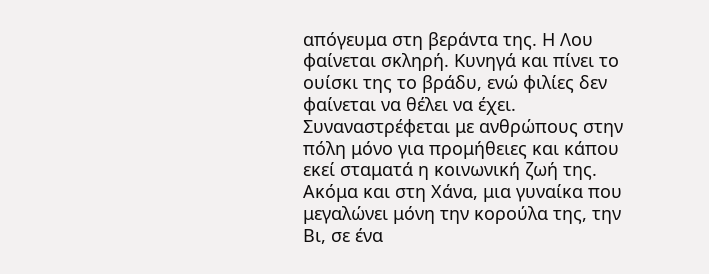απόγευμα στη βεράντα της. Η Λου φαίνεται σκληρή. Κυνηγά και πίνει το ουίσκι της το βράδυ, ενώ φιλίες δεν φαίνεται να θέλει να έχει. Συναναστρέφεται με ανθρώπους στην πόλη μόνο για προμήθειες και κάπου εκεί σταματά η κοινωνική ζωή της. Ακόμα και στη Χάνα, μια γυναίκα που μεγαλώνει μόνη την κορούλα της, την Βι, σε ένα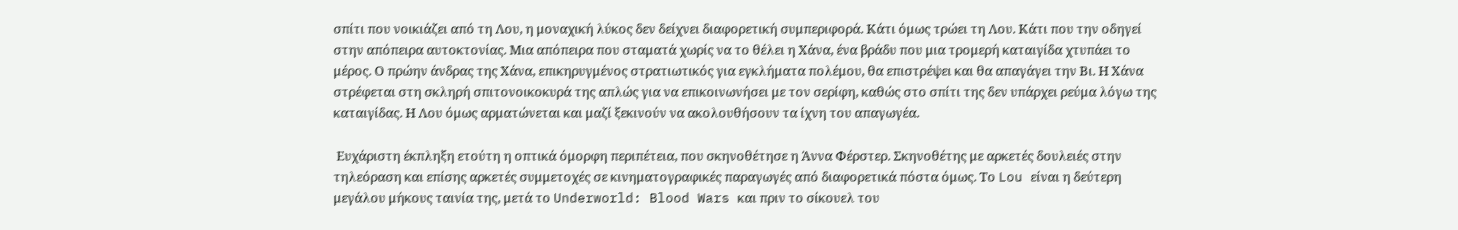σπίτι που νοικιάζει από τη Λου, η μοναχική λύκος δεν δείχνει διαφορετική συμπεριφορά. Κάτι όμως τρώει τη Λου. Κάτι που την οδηγεί στην απόπειρα αυτοκτονίας. Μια απόπειρα που σταματά χωρίς να το θέλει η Χάνα, ένα βράδυ που μια τρομερή καταιγίδα χτυπάει το μέρος. Ο πρώην άνδρας της Χάνα, επικηρυγμένος στρατιωτικός για εγκλήματα πολέμου, θα επιστρέψει και θα απαγάγει την Βι. Η Χάνα στρέφεται στη σκληρή σπιτονοικοκυρά της απλώς για να επικοινωνήσει με τον σερίφη, καθώς στο σπίτι της δεν υπάρχει ρεύμα λόγω της καταιγίδας. Η Λου όμως αρματώνεται και μαζί ξεκινούν να ακολουθήσουν τα ίχνη του απαγωγέα.

 Ευχάριστη έκπληξη ετούτη η οπτικά όμορφη περιπέτεια, που σκηνοθέτησε η Άννα Φέρστερ. Σκηνοθέτης με αρκετές δουλειές στην τηλεόραση και επίσης αρκετές συμμετοχές σε κινηματογραφικές παραγωγές από διαφορετικά πόστα όμως. Το Lou είναι η δεύτερη μεγάλου μήκους ταινία της, μετά το Underworld: Blood Wars και πριν το σίκουελ του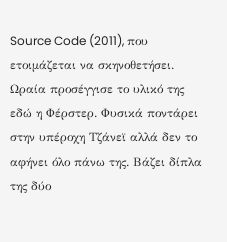Source Code (2011), που ετοιμάζεται να σκηνοθετήσει. Ωραία προσέγγισε το υλικό της εδώ η Φέρστερ. Φυσικά ποντάρει στην υπέροχη Τζάνεϊ αλλά δεν το αφήνει όλο πάνω της. Βάζει δίπλα της δύο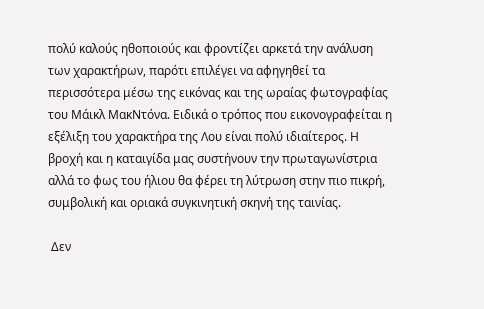πολύ καλούς ηθοποιούς και φροντίζει αρκετά την ανάλυση των χαρακτήρων, παρότι επιλέγει να αφηγηθεί τα περισσότερα μέσω της εικόνας και της ωραίας φωτογραφίας του Μάικλ ΜακΝτόνα. Ειδικά ο τρόπος που εικονογραφείται η εξέλιξη του χαρακτήρα της Λου είναι πολύ ιδιαίτερος. Η βροχή και η καταιγίδα μας συστήνουν την πρωταγωνίστρια αλλά το φως του ήλιου θα φέρει τη λύτρωση στην πιο πικρή, συμβολική και οριακά συγκινητική σκηνή της ταινίας.

 Δεν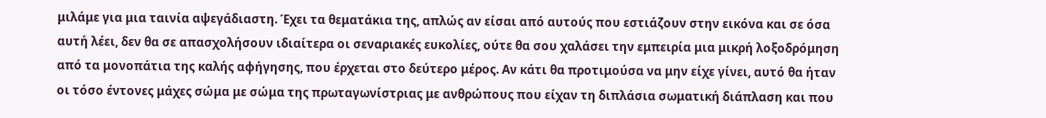μιλάμε για μια ταινία αψεγάδιαστη. Έχει τα θεματάκια της, απλώς αν είσαι από αυτούς που εστιάζουν στην εικόνα και σε όσα αυτή λέει, δεν θα σε απασχολήσουν ιδιαίτερα οι σεναριακές ευκολίες, ούτε θα σου χαλάσει την εμπειρία μια μικρή λοξοδρόμηση από τα μονοπάτια της καλής αφήγησης, που έρχεται στο δεύτερο μέρος. Αν κάτι θα προτιμούσα να μην είχε γίνει, αυτό θα ήταν οι τόσο έντονες μάχες σώμα με σώμα της πρωταγωνίστριας με ανθρώπους που είχαν τη διπλάσια σωματική διάπλαση και που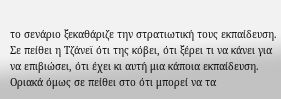το σενάριο ξεκαθάριζε την στρατιωτική τους εκπαίδευση. Σε πείθει η Τζάνεϊ ότι της κόβει, ότι ξέρει τι να κάνει για να επιβιώσει, ότι έχει κι αυτή μια κάποια εκπαίδευση. Οριακά όμως σε πείθει στο ότι μπορεί να τα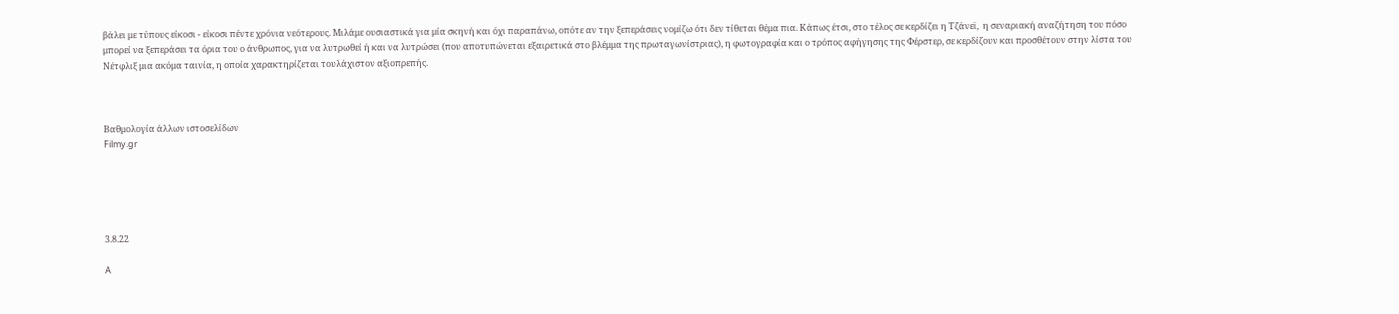βάλει με τύπους είκοσι - είκοσι πέντε χρόνια νεότερους. Μιλάμε ουσιαστικά για μία σκηνή και όχι παραπάνω, οπότε αν την ξεπεράσεις νομίζω ότι δεν τίθεται θέμα πια. Κάπως έτσι, στο τέλος σε κερδίζει η Τζάνεϊ,  η σεναριακή αναζήτηση του πόσο μπορεί να ξεπεράσει τα όρια του ο άνθρωπος, για να λυτρωθεί ή και να λυτρώσει (που αποτυπώνεται εξαιρετικά στο βλέμμα της πρωταγωνίστριας), η φωτογραφία και ο τρόπος αφήγησης της Φέρστερ, σε κερδίζουν και προσθέτουν στην λίστα του Νέτφλιξ μια ακόμα ταινία, η οποία χαρακτηρίζεται τουλάχιστον αξιοπρεπής.



Βαθμολογία άλλων ιστοσελίδων
Filmy.gr





3.8.22

A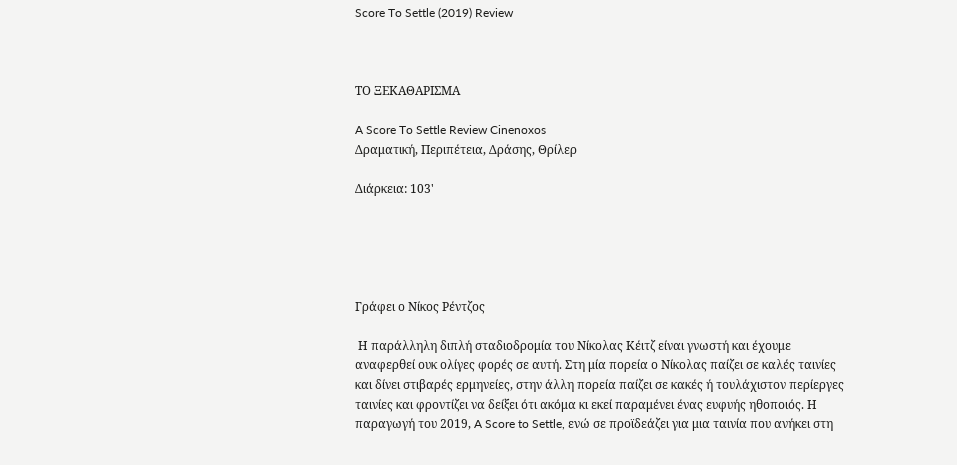Score To Settle (2019) Review



ΤΟ ΞΕΚΑΘΑΡΙΣΜΑ

A Score To Settle Review Cinenoxos
Δραματική, Περιπέτεια, Δράσης, Θρίλερ

Διάρκεια: 103'





Γράφει ο Νίκος Ρέντζος

 Η παράλληλη διπλή σταδιοδρομία του Νίκολας Κέιτζ είναι γνωστή και έχουμε αναφερθεί ουκ ολίγες φορές σε αυτή. Στη μία πορεία ο Νίκολας παίζει σε καλές ταινίες και δίνει στιβαρές ερμηνείες, στην άλλη πορεία παίζει σε κακές ή τουλάχιστον περίεργες ταινίες και φροντίζει να δείξει ότι ακόμα κι εκεί παραμένει ένας ευφυής ηθοποιός. Η παραγωγή του 2019, A Score to Settle, ενώ σε προϊδεάζει για μια ταινία που ανήκει στη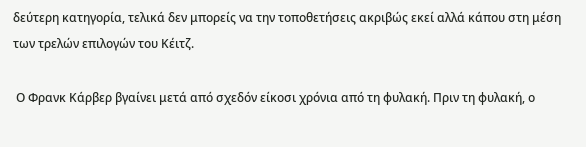δεύτερη κατηγορία, τελικά δεν μπορείς να την τοποθετήσεις ακριβώς εκεί αλλά κάπου στη μέση των τρελών επιλογών του Κέιτζ.

 Ο Φρανκ Κάρβερ βγαίνει μετά από σχεδόν είκοσι χρόνια από τη φυλακή. Πριν τη φυλακή, ο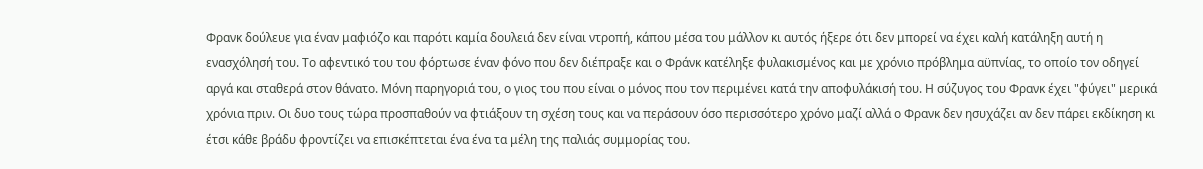Φρανκ δούλευε για έναν μαφιόζο και παρότι καμία δουλειά δεν είναι ντροπή, κάπου μέσα του μάλλον κι αυτός ήξερε ότι δεν μπορεί να έχει καλή κατάληξη αυτή η ενασχόλησή του. Το αφεντικό του του φόρτωσε έναν φόνο που δεν διέπραξε και ο Φράνκ κατέληξε φυλακισμένος και με χρόνιο πρόβλημα αϋπνίας, το οποίο τον οδηγεί αργά και σταθερά στον θάνατο. Μόνη παρηγοριά του, ο γιος του που είναι ο μόνος που τον περιμένει κατά την αποφυλάκισή του. Η σύζυγος του Φρανκ έχει "φύγει" μερικά χρόνια πριν. Οι δυο τους τώρα προσπαθούν να φτιάξουν τη σχέση τους και να περάσουν όσο περισσότερο χρόνο μαζί αλλά ο Φρανκ δεν ησυχάζει αν δεν πάρει εκδίκηση κι έτσι κάθε βράδυ φροντίζει να επισκέπτεται ένα ένα τα μέλη της παλιάς συμμορίας του.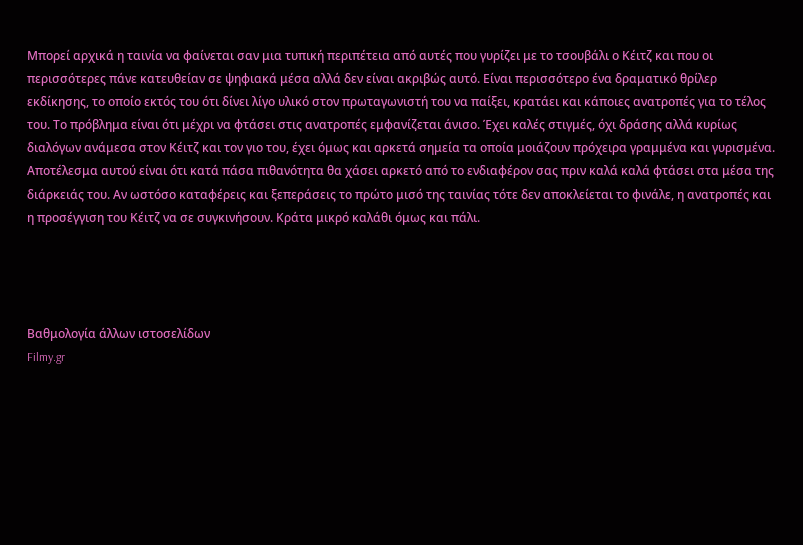Μπορεί αρχικά η ταινία να φαίνεται σαν μια τυπική περιπέτεια από αυτές που γυρίζει με το τσουβάλι ο Κέιτζ και που οι περισσότερες πάνε κατευθείαν σε ψηφιακά μέσα αλλά δεν είναι ακριβώς αυτό. Είναι περισσότερο ένα δραματικό θρίλερ εκδίκησης, το οποίο εκτός του ότι δίνει λίγο υλικό στον πρωταγωνιστή του να παίξει, κρατάει και κάποιες ανατροπές για το τέλος του. Το πρόβλημα είναι ότι μέχρι να φτάσει στις ανατροπές εμφανίζεται άνισο. Έχει καλές στιγμές, όχι δράσης αλλά κυρίως διαλόγων ανάμεσα στον Κέιτζ και τον γιο του, έχει όμως και αρκετά σημεία τα οποία μοιάζουν πρόχειρα γραμμένα και γυρισμένα. Αποτέλεσμα αυτού είναι ότι κατά πάσα πιθανότητα θα χάσει αρκετό από το ενδιαφέρον σας πριν καλά καλά φτάσει στα μέσα της διάρκειάς του. Αν ωστόσο καταφέρεις και ξεπεράσεις το πρώτο μισό της ταινίας τότε δεν αποκλείεται το φινάλε, η ανατροπές και η προσέγγιση του Κέιτζ να σε συγκινήσουν. Κράτα μικρό καλάθι όμως και πάλι.




Βαθμολογία άλλων ιστοσελίδων
Filmy.gr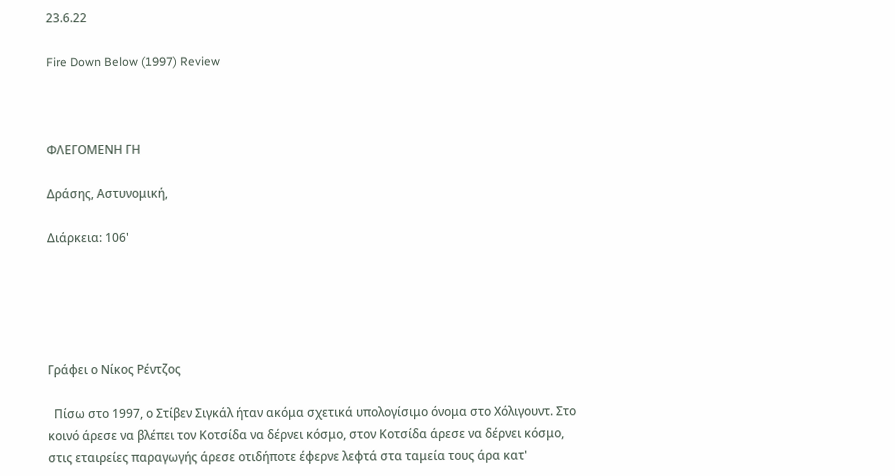23.6.22

Fire Down Below (1997) Review



ΦΛΕΓΟΜΕΝΗ ΓΗ

Δράσης, Αστυνομική,

Διάρκεια: 106'





Γράφει ο Νίκος Ρέντζος

  Πίσω στο 1997, ο Στίβεν Σιγκάλ ήταν ακόμα σχετικά υπολογίσιμο όνομα στο Χόλιγουντ. Στο κοινό άρεσε να βλέπει τον Κοτσίδα να δέρνει κόσμο, στον Κοτσίδα άρεσε να δέρνει κόσμο, στις εταιρείες παραγωγής άρεσε οτιδήποτε έφερνε λεφτά στα ταμεία τους άρα κατ'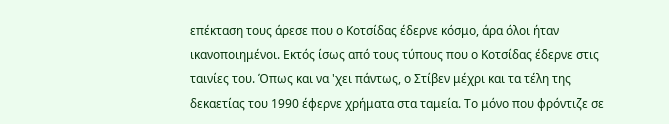επέκταση τους άρεσε που ο Κοτσίδας έδερνε κόσμο, άρα όλοι ήταν ικανοποιημένοι. Εκτός ίσως από τους τύπους που ο Κοτσίδας έδερνε στις ταινίες του. Όπως και να 'χει πάντως, ο Στίβεν μέχρι και τα τέλη της δεκαετίας του 1990 έφερνε χρήματα στα ταμεία. Το μόνο που φρόντιζε σε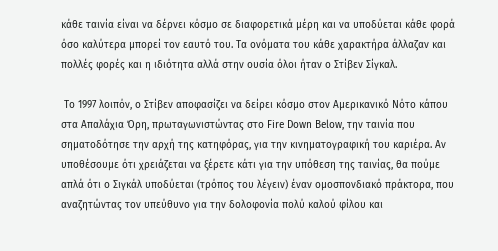κάθε ταινία είναι να δέρνει κόσμο σε διαφορετικά μέρη και να υποδύεται κάθε φορά όσο καλύτερα μπορεί τον εαυτό του. Τα ονόματα του κάθε χαρακτήρα άλλαζαν και πολλές φορές και η ιδιότητα αλλά στην ουσία όλοι ήταν ο Στίβεν Σίγκαλ.

 Το 1997 λοιπόν, ο Στίβεν αποφασίζει να δείρει κόσμο στον Αμερικανικό Νότο κάπου στα Απαλάχια Όρη, πρωταγωνιστώντας στο Fire Down Below, την ταινία που σηματοδότησε την αρχή της κατηφόρας, για την κινηματογραφική του καριέρα. Αν υποθέσουμε ότι χρειάζεται να ξέρετε κάτι για την υπόθεση της ταινίας, θα πούμε απλά ότι ο Σιγκάλ υποδύεται (τρόπος του λέγειν) έναν ομοσπονδιακό πράκτορα, που αναζητώντας τον υπεύθυνο για την δολοφονία πολύ καλού φίλου και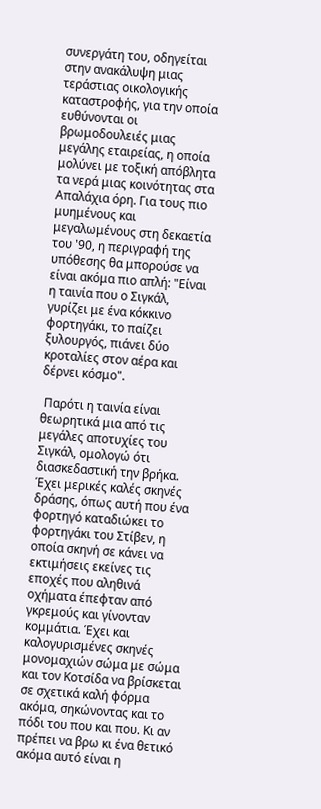συνεργάτη του, οδηγείται στην ανακάλυψη μιας τεράστιας οικολογικής καταστροφής, για την οποία ευθύνονται οι βρωμοδουλειές μιας μεγάλης εταιρείας, η οποία μολύνει με τοξική απόβλητα τα νερά μιας κοινότητας στα Απαλάχια όρη. Για τους πιο μυημένους και μεγαλωμένους στη δεκαετία του '90, η περιγραφή της υπόθεσης θα μπορούσε να είναι ακόμα πιο απλή: "Είναι η ταινία που ο Σιγκάλ, γυρίζει με ένα κόκκινο φορτηγάκι, το παίζει ξυλουργός, πιάνει δύο κροταλίες στον αέρα και δέρνει κόσμο".

 Παρότι η ταινία είναι θεωρητικά μια από τις μεγάλες αποτυχίες του Σιγκάλ, ομολογώ ότι διασκεδαστική την βρήκα. Έχει μερικές καλές σκηνές δράσης, όπως αυτή που ένα φορτηγό καταδιώκει το φορτηγάκι του Στίβεν, η οποία σκηνή σε κάνει να εκτιμήσεις εκείνες τις εποχές που αληθινά οχήματα έπεφταν από γκρεμούς και γίνονταν κομμάτια. Έχει και καλογυρισμένες σκηνές μονομαχιών σώμα με σώμα και τον Κοτσίδα να βρίσκεται σε σχετικά καλή φόρμα ακόμα, σηκώνοντας και το πόδι του που και που. Κι αν πρέπει να βρω κι ένα θετικό ακόμα αυτό είναι η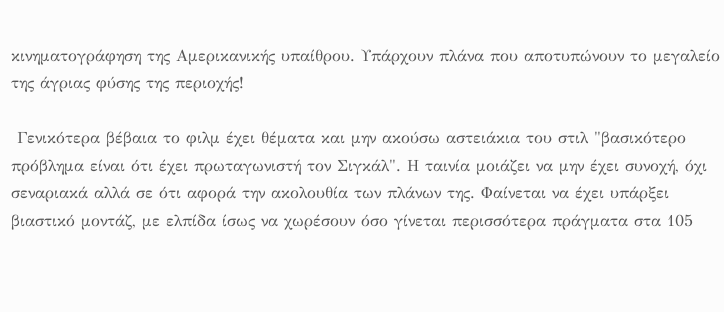κινηματογράφηση της Αμερικανικής υπαίθρου. Υπάρχουν πλάνα που αποτυπώνουν το μεγαλείο της άγριας φύσης της περιοχής!

 Γενικότερα βέβαια το φιλμ έχει θέματα και μην ακούσω αστειάκια του στιλ "βασικότερο πρόβλημα είναι ότι έχει πρωταγωνιστή τον Σιγκάλ". Η ταινία μοιάζει να μην έχει συνοχή, όχι σεναριακά αλλά σε ότι αφορά την ακολουθία των πλάνων της. Φαίνεται να έχει υπάρξει βιαστικό μοντάζ, με ελπίδα ίσως να χωρέσουν όσο γίνεται περισσότερα πράγματα στα 105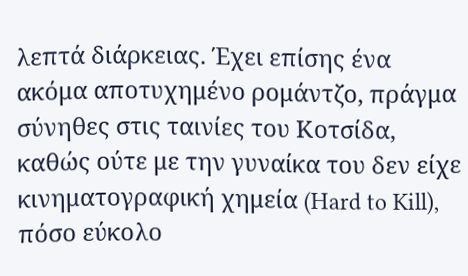λεπτά διάρκειας. Έχει επίσης ένα ακόμα αποτυχημένο ρομάντζο, πράγμα σύνηθες στις ταινίες του Κοτσίδα, καθώς ούτε με την γυναίκα του δεν είχε κινηματογραφική χημεία (Hard to Kill), πόσο εύκολο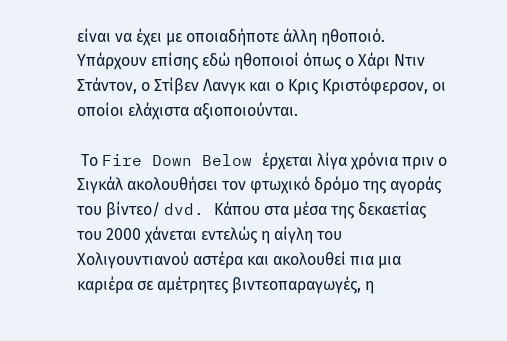είναι να έχει με οποιαδήποτε άλλη ηθοποιό. Υπάρχουν επίσης εδώ ηθοποιοί όπως ο Χάρι Ντιν Στάντον, ο Στίβεν Λανγκ και ο Κρις Κριστόφερσον, οι οποίοι ελάχιστα αξιοποιούνται.

 Το Fire Down Below έρχεται λίγα χρόνια πριν ο Σιγκάλ ακολουθήσει τον φτωχικό δρόμο της αγοράς του βίντεο/ dvd. Κάπου στα μέσα της δεκαετίας του 2000 χάνεται εντελώς η αίγλη του Χολιγουντιανού αστέρα και ακολουθεί πια μια καριέρα σε αμέτρητες βιντεοπαραγωγές, η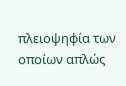πλειοψηφία των οποίων απλώς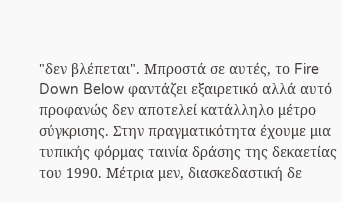"δεν βλέπεται". Μπροστά σε αυτές, το Fire Down Below φαντάζει εξαιρετικό αλλά αυτό προφανώς δεν αποτελεί κατάλληλο μέτρο σύγκρισης. Στην πραγματικότητα έχουμε μια τυπικής φόρμας ταινία δράσης της δεκαετίας του 1990. Μέτρια μεν, διασκεδαστική δε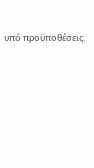υπό προϋποθέσεις.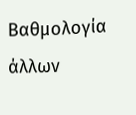Βαθμολογία άλλων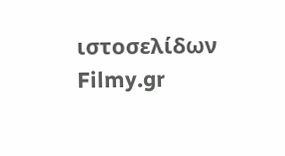ιστοσελίδων
Filmy.gr